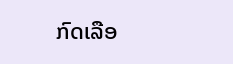ກົດເລືອ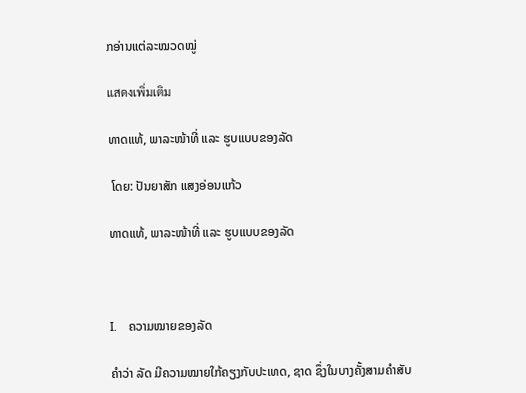ກອ່ານແຕ່ລະໝວດໝູ່

แสดงเพิ่มเติม

ທາດແທ້, ພາລະໜ້າທີ່ ແລະ ຮູບແບບຂອງລັດ

 ໂດຍ: ປັນຍາສັກ ແສງອ່ອນແກ້ວ

ທາດແທ້, ພາລະໜ້າທີ່ ແລະ ຮູບແບບຂອງລັດ



I.    ຄວາມໝາຍຂອງລັດ

ຄຳວ່າ ລັດ ມີຄວາມໝາຍໃກ້ຄຽງກັບປະເທດ, ຊາດ ຊຶ່ງໃນບາງຄັ້ງສາມຄຳສັບ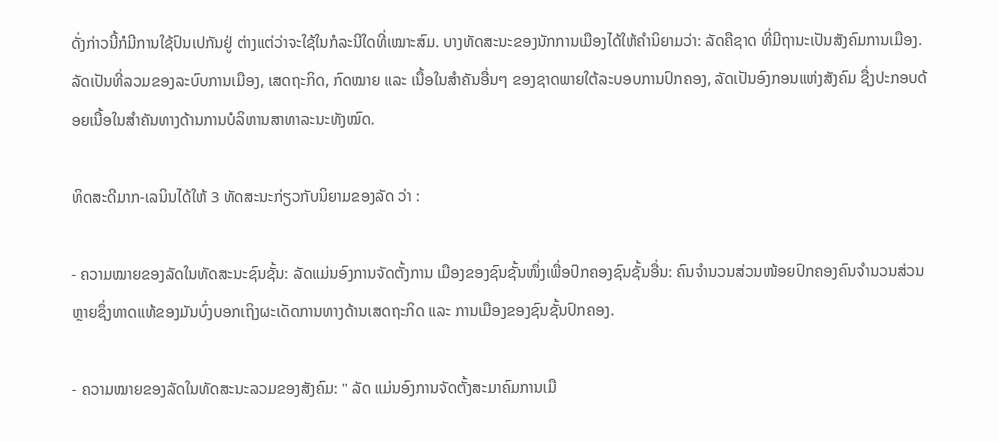ດັ່ງກ່າວນີ້ກໍມີການໃຊ້ປົນເປກັນຢູ່ ຕ່າງແຕ່ວ່າຈະໃຊ້ໃນກໍລະນີໃດທີ່ເໝາະສົມ. ບາງທັດສະນະຂອງນັກການເມືອງໄດ້ໃຫ້ຄຳນິຍາມວ່າ: ລັດຄືຊາດ ທີ່ມີຖານະເປັນສັງຄົມການເມືອງ. ລັດເປັນທີ່ລວມຂອງລະບົບການເມືອງ, ເສດຖະກິດ, ກົດໝາຍ ແລະ ເນື້ອໃນສຳຄັນອື່ນໆ ຂອງຊາດພາຍໃຕ້ລະບອບການປົກຄອງ, ລັດເປັນອົງກອນແຫ່ງສັງຄົມ ຊື່ງປະກອບດ້ອຍເນື້ອໃນສໍາຄັນທາງດ້ານການບໍລິຫານສາທາລະນະທັງໝົດ.

ທິດສະດີມາກ-ເລນິນໄດ້ໃຫ້ 3 ທັດສະນະກ່ຽວກັບນິຍາມຂອງລັດ ວ່າ :

- ຄວາມໝາຍຂອງລັດໃນທັດສະນະຊົນຊັ້ນ: ລັດແມ່ນອົງການຈັດຕັ້ງການ ເມືອງຂອງຊົນຊັ້ນໜຶ່ງເພື່ອປົກຄອງຊົນຊັ້ນອື່ນ: ຄົນຈຳນວນສ່ວນໜ້ອຍປົກຄອງຄົນຈຳນວນສ່ວນຫຼາຍຊຶ່ງທາດແທ້ຂອງມັນບົ່ງບອກເຖິງຜະເດັດການທາງດ້ານເສດຖະກິດ ແລະ ການເມືອງຂອງຊົນຊັ້ນປົກຄອງ.

- ຄວາມໝາຍຂອງລັດໃນທັດສະນະລວມຂອງສັງຄົມ: " ລັດ ແມ່ນອົງການຈັດຕັ້ງສະມາຄົມການເມື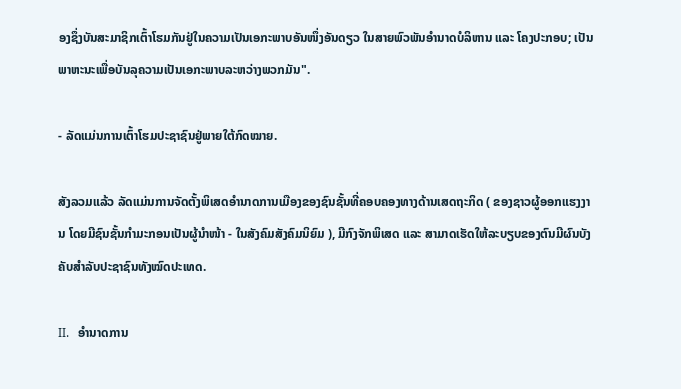ອງຊຶ່ງບັນສະມາຊິກເຕົ້າໂຮມກັນຢູ່ໃນຄວາມເປັນເອກະພາບອັນໜຶ່ງອັນດຽວ ໃນສາຍພົວພັນອຳນາດບໍລິຫານ ແລະ ໂຄງປະກອບ; ເປັນພາຫະນະເພື່ອບັນລຸຄວາມເປັນເອກະພາບລະຫວ່າງພວກມັນ".

- ລັດແມ່ນການເຕົ້າໂຮມປະຊາຊົນຢູ່ພາຍໃຕ້ກົດໝາຍ.

ສັງລວມແລ້ວ ລັດແມ່ນການຈັດຕັ້ງພິເສດອຳນາດການເມືອງຂອງຊົນຊັ້ນທີ່ຄອບຄອງທາງດ້ານເສດຖະກິດ ( ຂອງຊາວຜູ້ອອກແຮງງານ ໂດຍມີຊົນຊັ້ນກຳມະກອນເປັນຜູ້ນຳໜ້າ - ໃນສັງຄົມສັງຄົມນິຍົມ ), ມີກົງຈັກພິເສດ ແລະ ສາມາດເຮັດໃຫ້ລະບຽບຂອງຕົນມີຜົນບັງຄັບສຳລັບປະຊາຊົນທັງໝົດປະເທດ.

II.   ອຳນາດການ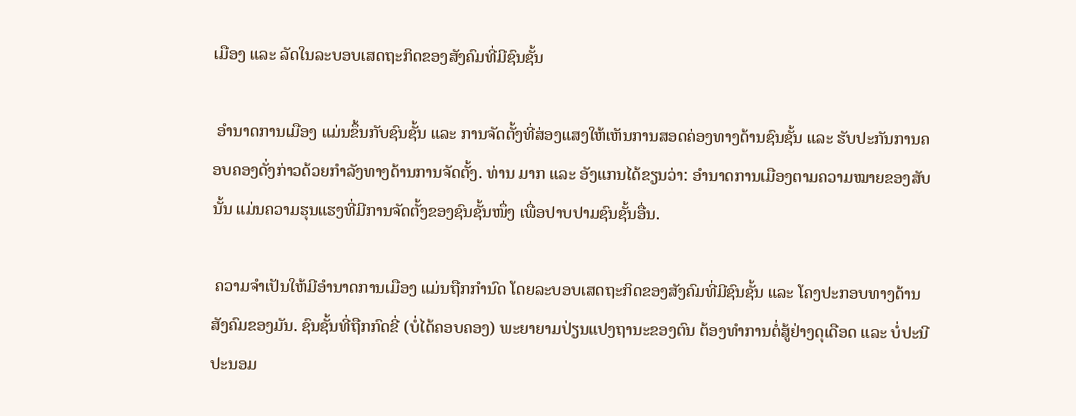ເມືອງ ແລະ ລັດໃນລະບອບເສດຖະກິດຂອງສັງຄົມທີ່ມີຊົນຊັ້ນ

 ອໍານາດການເມືອງ ແມ່ນຂຶ້ນກັບຊົນຊັ້ນ ແລະ ການຈັດຕັ້ງທີ່ສ່ອງແສງໃຫ້ເຫັນການສອດຄ່ອງທາງດ້ານຊົນຊັ້ນ ແລະ ຮັບປະກັນການຄອບຄອງດັ່ງກ່າວດ້ວຍກຳລັງທາງດ້ານການຈັດຕັ້ງ. ທ່ານ ມາກ ແລະ ອັງແກນໄດ້ຂຽນວ່າ: ອຳນາດການເມືອງຕາມຄວາມໝາຍຂອງສັບນັ້ນ ແມ່ນຄວາມຮຸນແຮງທີ່ມີການຈັດຕັ້ງຂອງຊົນຊັ້ນໜຶ່ງ ເພື່ອປາບປາມຊົນຊັ້ນອື່ນ.

 ຄວາມຈໍາເປັນໃຫ້ມີອໍານາດການເມືອງ ແມ່ນຖືກກໍານົດ ໂດຍລະບອບເສດຖະກິດຂອງສັງຄົມທີ່ມີຊົນຊັ້ນ ແລະ ໂຄງປະກອບທາງດ້ານສັງຄົມຂອງມັນ. ຊົນຊັ້ນທີ່ຖືກກົດຂີ່ (ບໍ່ໄດ້ຄອບຄອງ) ພະຍາຍາມປ່ຽນແປງຖານະຂອງຕົນ ຕ້ອງທຳການຕໍ່ສູ້ຢ່າງດຸເດືອດ ແລະ ບໍ່ປະນີປະນອມ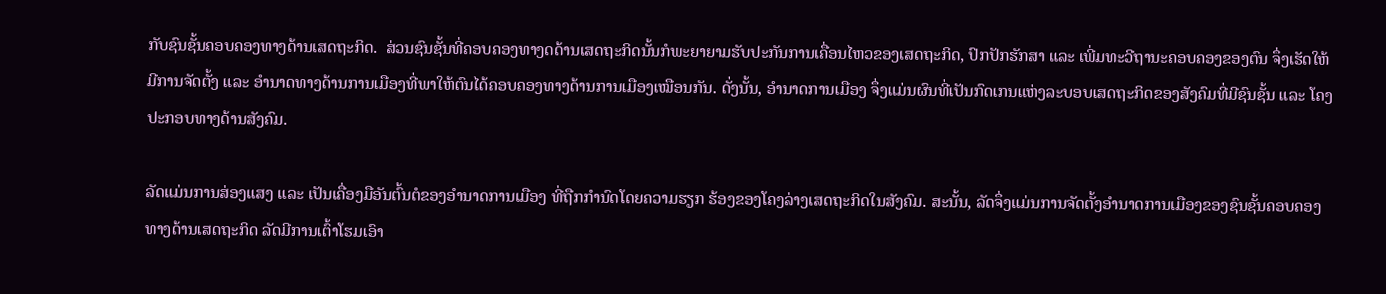ກັບຊົນຊັ້ນຄອບຄອງທາງດ້ານເສດຖະກິດ.  ສ່ວນຊົນຊັ້ນທີ່ຄອບຄອງທາງດດ້ານເສດຖະກິດນັ້ນກໍພະຍາຍາມຮັບປະກັນການເຄື່ອນໄຫວຂອງເສດຖະກິດ, ປົກປັກຮັກສາ ແລະ ເພີ່ມທະວີຖານະຄອບຄອງຂອງຕົນ ຈຶ່ງເຮັດໃຫ້ມີການຈັດຕັ້ງ ແລະ ອຳນາດທາງດ້ານການເມືອງທີ່ພາໃຫ້ຕົນໄດ້ຄອບຄອງທາງດ້ານການເມືອງເໝືອນກັນ. ດັ່ງນັ້ນ, ອຳນາດການເມືອງ ຈຶ່ງແມ່ນຜົນທີ່ເປັນກົດເກນແຫ່ງລະບອບເສດຖະກິດຂອງສັງຄົມທີ່ມີຊົນຊັ້ນ ແລະ ໂຄງປະກອບທາງດ້ານສັງຄົມ.

ລັດແມ່ນການສ່ອງແສງ ແລະ ເປັນເຄື່ອງມືອັນຕົ້ນຕໍຂອງອໍານາດການເມືອງ ທີ່ຖືກກໍານົດໂດຍຄວາມຮຽກ ຮ້ອງຂອງໂຄງລ່າງເສດຖະກິດໃນສັງຄົມ. ສະນັ້ນ, ລັດຈຶ່ງແມ່ນການຈັດຕັ້ງອຳນາດການເມືອງຂອງຊົນຊັ້ນຄອບຄອງທາງດ້ານເສດຖະກິດ ລັດມີການເຕົ້າໂຮມເອົາ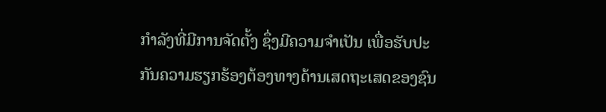ກຳລັງທີ່ມີການຈັດຕັ້ງ ຊຶ່ງມີຄວາມຈຳເປັນ ເພື່ອຮັບປະກັນຄວາມຮຽກຮ້ອງຕ້ອງທາງດ້ານເສດຖະເສດຂອງຊົນ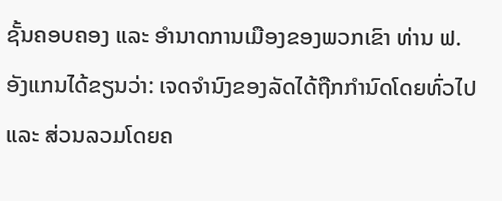ຊັ້ນຄອບຄອງ ແລະ ອຳນາດການເມືອງຂອງພວກເຂົາ ທ່ານ ຟ. ອັງແກນໄດ້ຂຽນວ່າ: ເຈດຈຳນົງຂອງລັດໄດ້ຖືກກຳນົດໂດຍທົ່ວໄປ ແລະ ສ່ວນລວມໂດຍຄ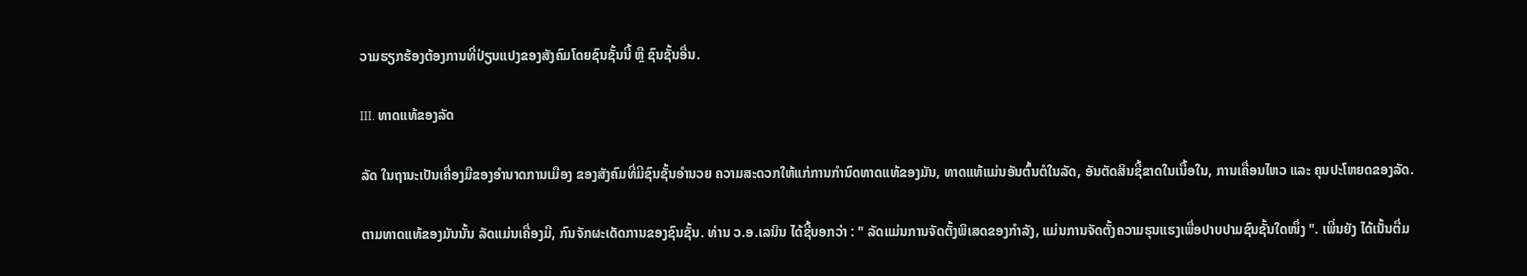ວາມຮຽກຮ້ອງຕ້ອງການທີ່ປ່ຽນແປງຂອງສັງຄົມໂດຍຊົນຊັ້ນນີ້ ຫຼື ຊົນຊັ້ນອື່ນ.

III. ທາດແທ້ຂອງລັດ

ລັດ ໃນຖານະເປັນເຄື່ອງມືຂອງອຳນາດການເມືອງ ຂອງສັງຄົມທີ່ມີຊົນຊັ້ນອຳນວຍ ຄວາມສະດວກໃຫ້ແກ່ການກຳນົດທາດແທ້ຂອງມັນ, ທາດແທ້ແມ່ນອັນຕົ້ນຕໍໃນລັດ, ອັນຕັດສິນຊີ້ຂາດໃນເນື້ອໃນ, ການເຄື່ອນໄຫວ ແລະ ຄຸນປະໂຫຍດຂອງລັດ.

ຕາມທາດແທ້ຂອງມັນນັ້ນ ລັດແມ່ນເຄື່ອງມື, ກົນຈັກຜະເດັດການຂອງຊົນຊັ້ນ. ທ່ານ ວ.ອ.ເລນິນ ໄດ້ຊີ້ບອກວ່າ : " ລັດແມ່ນການຈັດຕັ້ງພິເສດຂອງກຳລັງ, ແມ່ນການຈັດຕັ້ງຄວາມຮຸນແຮງເພື່ອປາບປາມຊົນຊັ້ນໃດໜຶ່ງ ". ເພີ່ນຍັງ ໄດ້ເນັ້ນຕື່ມ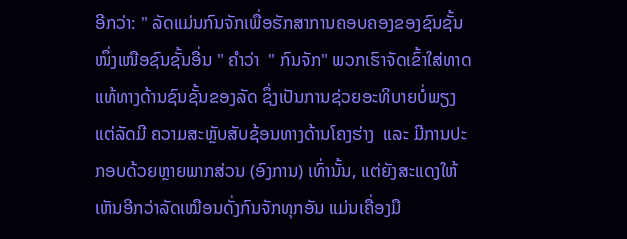ອີກວ່າ: " ລັດແມ່ນກົນຈັກເພື່ອຮັກສາການຄອບຄອງຂອງຊົນຊັ້ນໜຶ່ງເໜືອຊົນຊັ້ນອື່ນ " ຄຳວ່າ  " ກົນຈັກ" ພວກເຮົາຈັດເຂົ້າໃສ່ທາດແທ້ທາງດ້ານຊົນຊັ້ນຂອງລັດ ຊຶ່ງເປັນການຊ່ວຍອະທິບາຍບໍ່ພຽງແຕ່ລັດມີ ຄວາມສະຫຼັບສັບຊ້ອນທາງດ້ານໂຄງຮ່າງ  ແລະ ມີການປະກອບດ້ວຍຫຼາຍພາກສ່ວນ (ອົງການ) ເທົ່ານັ້ນ, ແຕ່ຍັງສະແດງໃຫ້ເຫັນອີກວ່າລັດເໝືອນດັ່ງກົນຈັກທຸກອັນ ແມ່ນເຄື່ອງມື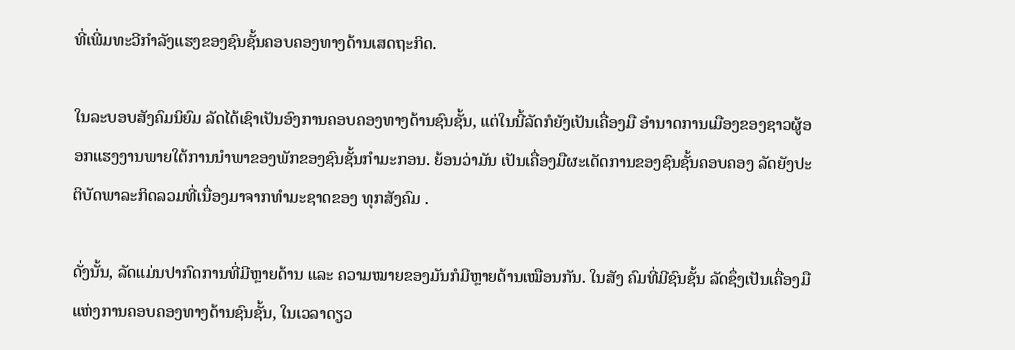ທີ່ເພີ່ມທະວີກຳລັງແຮງຂອງຊົນຊັ້ນຄອບຄອງທາງດ້ານເສດຖະກິດ.

ໃນລະບອບສັງຄົມນິຍົມ ລັດໄດ້ເຊົາເປັນອົງການຄອບຄອງທາງດ້ານຊົນຊັ້ນ, ແຕ່ໃນນີ້ລັດກໍຍັງເປັນເຄື່ອງມື ອຳນາດການເມືອງຂອງຊາວຜູ້ອອກແຮງງານພາຍໃຕ້ການນຳພາຂອງພັກຂອງຊົນຊັ້ນກຳມະກອນ. ຍ້ອນວ່າມັນ ເປັນເຄື່ອງມືຜະເດັດການຂອງຊົນຊັ້ນຄອບຄອງ ລັດຍັງປະຕິບັດພາລະກິດລວມທີ່ເນື່ອງມາຈາກທຳມະຊາດຂອງ ທຸກສັງຄົມ .

ດັ່ງນັ້ນ, ລັດແມ່ນປາກົດການທີ່ມີຫຼາຍດ້ານ ແລະ ຄວາມໝາຍຂອງມັນກໍມີຫຼາຍດ້ານເໝືອນກັນ. ໃນສັງ ຄົມທີ່ມີຊົນຊັ້ນ ລັດຊຶ່ງເປັນເຄື່ອງມືແຫ່ງການຄອບຄອງທາງດ້ານຊົນຊັ້ນ, ໃນເວລາດຽວ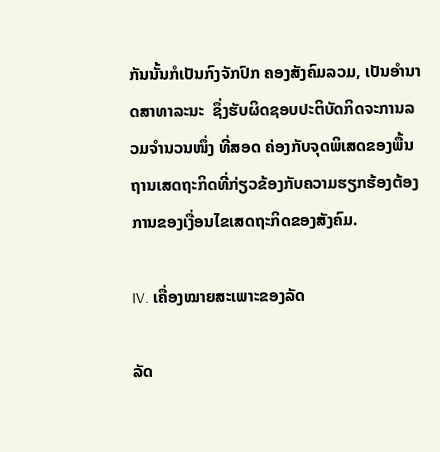ກັນນັ້ນກໍເປັນກົງຈັກປົກ ຄອງສັງຄົມລວມ, ເປັນອຳນາດສາທາລະນະ  ຊຶ່ງຮັບຜິດຊອບປະຕິບັດກິດຈະການລວມຈຳນວນໜຶ່ງ ທີ່ສອດ ຄ່ອງກັບຈຸດພິເສດຂອງພື້ນຖານເສດຖະກິດທີ່ກ່ຽວຂ້ອງກັບຄວາມຮຽກຮ້ອງຕ້ອງການຂອງເງື່ອນໄຂເສດຖະກິດຂອງສັງຄົມ.

IV. ເຄື່ອງໝາຍສະເພາະຂອງລັດ

ລັດ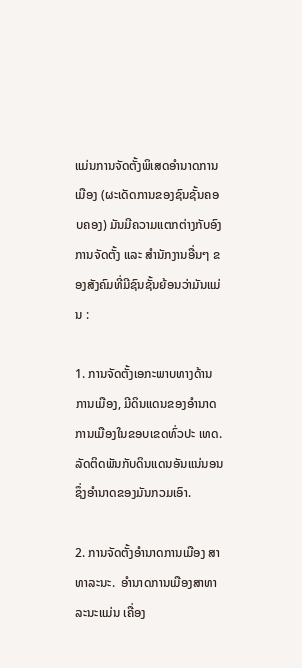ແມ່ນການຈັດຕັ້ງພິເສດອຳນາດການເມືອງ (ຜະເດັດການຂອງຊົນຊັ້ນຄອບຄອງ) ມັນມີຄວາມແຕກຕ່າງກັບອົງການຈັດຕັ້ງ ແລະ ສຳນັກງານອື່ນໆ ຂອງສັງຄົມທີ່ມີຊົນຊັ້ນຍ້ອນວ່າມັນແມ່ນ :

1. ການຈັດຕັ້ງເອກະພາບທາງດ້ານການເມືອງ, ມີດິນແດນຂອງອໍານາດການເມືອງໃນຂອບເຂດທົ່ວປະ ເທດ. ລັດຕິດພັນກັບດິນແດນອັນແນ່ນອນ ຊຶ່ງອຳນາດຂອງມັນກວມເອົາ.

2. ການຈັດຕັ້ງອຳນາດການເມືອງ ສາທາລະນະ.  ອຳນາດການເມືອງສາທາລະນະແມ່ນ ເຄື່ອງ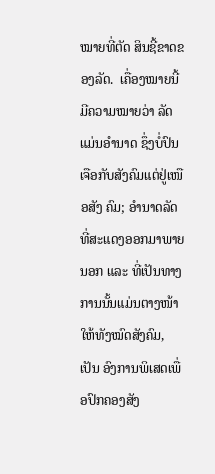ໝາຍທີ່ຕັດ ສິນຊີ້ຂາດຂອງລັດ.  ເຄື່ອງໝາຍນີ້ມີຄວາມໝາຍວ່າ ລັດແມ່ນອຳນາດ ຊຶ່ງບໍ່ປົນເຈືອກັບສັງຄົມແຕ່ຢູ່ເໜືອສັງ ຄົມ; ອໍານາດລັດທີ່ສະແດງອອກມາພາຍນອກ ແລະ ທີ່ເປັນທາງການນັ້ນແມ່ນຕາງໜ້າໃຫ້ທັງໝົດສັງຄົມ, ເປັນ ອົງການພິເສດເພື່ອປົກຄອງສັງ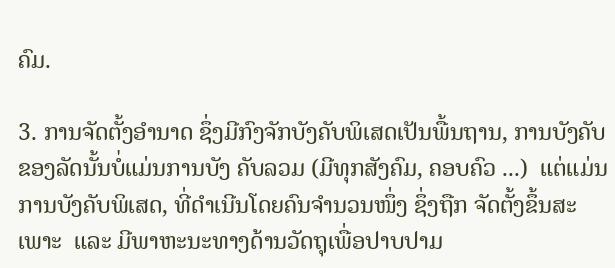ຄົມ.

3. ການຈັດຕັ້ງອໍານາດ ຊຶ່ງມີກົງຈັກບັງຄັບພິເສດເປັນພື້ນຖານ, ການບັງຄັບຂອງລັດນັ້ນບໍ່ແມ່ນການບັງ ຄັບລວມ (ມີທຸກສັງຄົມ, ຄອບຄົວ ...)  ແຕ່ແມ່ນການບັງຄັບພິເສດ, ທີ່ດຳເນີນໂດຍຄົນຈຳນວນໜຶ່ງ ຊຶ່ງຖືກ ຈັດຕັ້ງຂຶ້ນສະເພາະ  ແລະ ມີພາຫະນະທາງດ້ານວັດຖຸເພື່ອປາບປາມ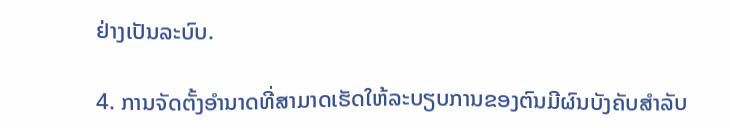ຢ່າງເປັນລະບົບ.

4. ການຈັດຕັ້ງອໍານາດທີ່ສາມາດເຮັດໃຫ້ລະບຽບການຂອງຕົນມີຜົນບັງຄັບສໍາລັບ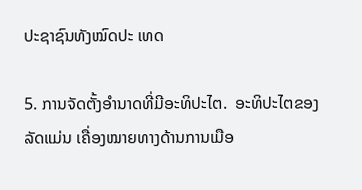ປະຊາຊົນທັງໝົດປະ ເທດ

5. ການຈັດຕັ້ງອໍານາດທີ່ມີອະທິປະໄຕ.  ອະທິປະໄຕຂອງລັດແມ່ນ ເຄື່ອງໝາຍທາງດ້ານການເມືອ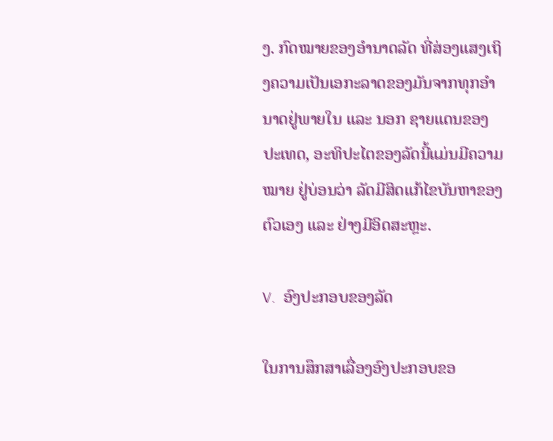ງ. ກົດໝາຍຂອງອຳນາດລັດ ທີ່ສ່ອງແສງເຖິງຄວາມເປັນເອກະລາດຂອງມັນຈາກທຸກອຳນາດຢູ່ພາຍໃນ ແລະ ນອກ ຊາຍແດນຂອງປະເທດ, ອະທິປະໄຕຂອງລັດນີ້ແມ່ນມີຄວາມໝາຍ ຢູ່ບ່ອນວ່າ ລັດມີສິດແກ້ໄຂບັນຫາຂອງຕົວເອງ ແລະ ຢ່າງມີອິດສະຫຼະ.

V.  ອົງປະກອບຂອງລັດ

ໃນການສຶກສາເລື່ອງອົງປະກອບຂອ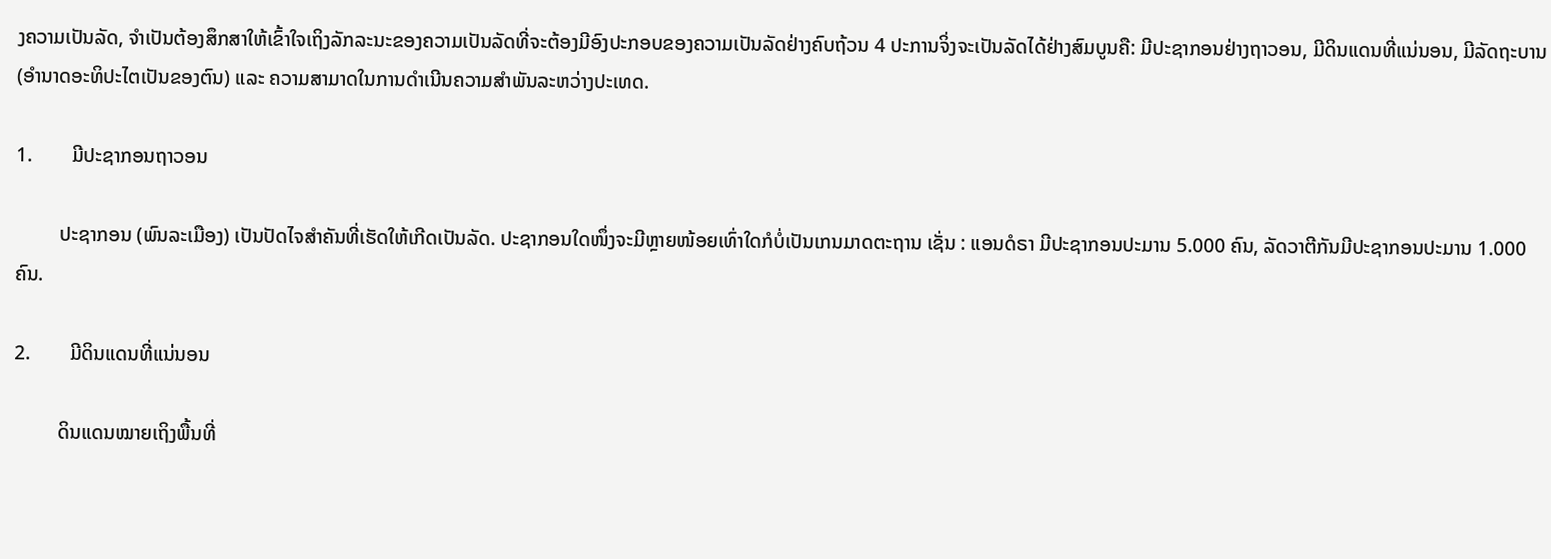ງຄວາມເປັນລັດ, ຈໍາເປັນຕ້ອງສຶກສາໃຫ້ເຂົ້າໃຈເຖິງລັກລະນະຂອງຄວາມເປັນລັດທີ່ຈະຕ້ອງມີອົງປະກອບຂອງຄວາມເປັນລັດຢ່າງຄົບຖ້ວນ 4 ປະການຈິ່ງຈະເປັນລັດໄດ້ຢ່າງສົມບູນຄື: ມີປະຊາກອນຢ່າງຖາວອນ, ມີດິນແດນທີ່ແນ່ນອນ, ມີລັດຖະບານ (ອຳນາດອະທິປະໄຕເປັນຂອງຕົນ) ແລະ ຄວາມສາມາດໃນການດຳເນີນຄວາມສຳພັນລະຫວ່າງປະເທດ.

1.        ມີປະຊາກອນຖາວອນ

         ປະຊາກອນ (ພົນລະເມືອງ) ເປັນປັດໄຈສຳຄັນທີ່ເຮັດໃຫ້ເກີດເປັນລັດ. ປະຊາກອນໃດໜຶ່ງຈະມີຫຼາຍໜ້ອຍເທົ່າໃດກໍບໍ່ເປັນເກນມາດຕະຖານ ເຊັ່ນ : ແອນດໍຣາ ມີປະຊາກອນປະມານ 5.000 ຄົນ, ລັດວາຕີກັນມີປະຊາກອນປະມານ 1.000 ຄົນ.

2.        ມີດິນແດນທີ່ແນ່ນອນ

         ດິນແດນໝາຍເຖິງພື້ນທີ່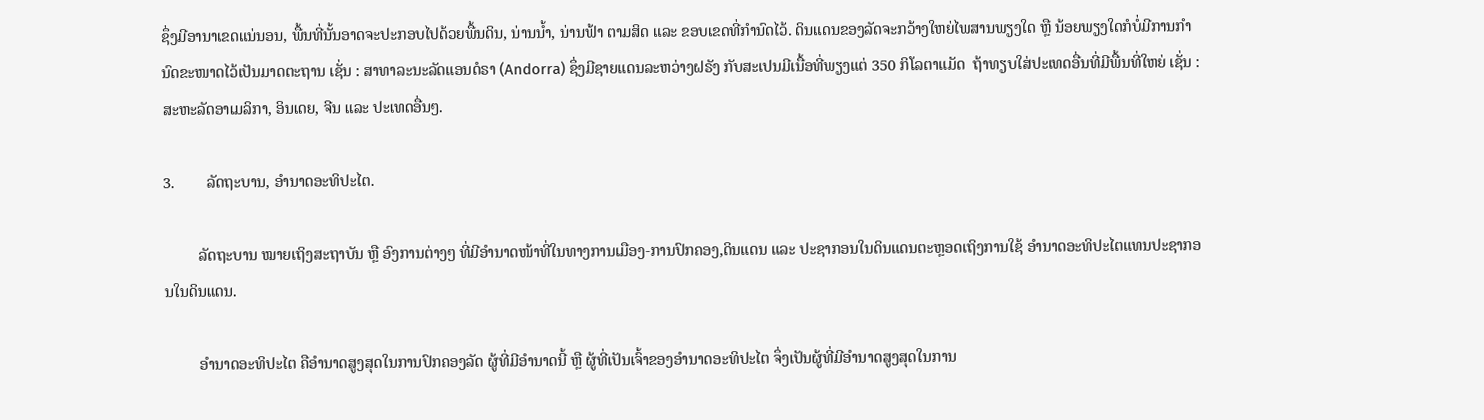ຊຶ່ງມີອານາເຂດແນ່ນອນ, ພື້ນທີ່ນັ້ນອາດຈະປະກອບໄປດ້ວຍພື້ນດິນ, ນ່ານນ້ຳ, ນ່ານຟ້າ ຕາມສິດ ແລະ ຂອບເຂດທີ່ກຳນົດໄວ້. ດິນແດນຂອງລັດຈະກວ້າງໃຫຍ່ໄພສານພຽງໃດ ຫຼື ນ້ອຍພຽງໃດກໍບໍ່ມີການກຳນົດຂະໜາດໄວ້ເປັນມາດຕະຖານ ເຊັ່ນ : ສາທາລະນະລັດແອນດໍຣາ (Andorra) ຊຶ່ງມີຊາຍແດນລະຫວ່າງຝຣັງ ກັບສະເປນມີເນື້ອທີ່ພຽງແຕ່ 350 ກິໂລຕາແມັດ  ຖ້າທຽບໃສ່ປະເທດອື່ນທີ່ມີພື້ນທີ່ໃຫຍ່ ເຊັ່ນ : ສະຫະລັດອາເມລິກາ, ອິນເດຍ, ຈີນ ແລະ ປະເທດອື່ນໆ.

3.        ລັດຖະບານ, ອຳນາດອະທິປະໄຕ.

         ລັດຖະບານ ໝາຍເຖິງສະຖາບັນ ຫຼື ອົງການຕ່າງໆ ທີ່ມີອຳນາດໜ້າທີ່ໃນທາງການເມືອງ-ການປົກຄອງ,ດິນແດນ ແລະ ປະຊາກອນໃນດິນແດນຕະຫຼອດເຖິງການໃຊ້ ອຳນາດອະທິປະໄຕແທນປະຊາກອນໃນດິນແດນ.

         ອຳນາດອະທິປະໄຕ ຄືອຳນາດສູງສຸດໃນການປົກຄອງລັດ ຜູ້ທີ່ມີອຳນາດນີ້ ຫຼື ຜູ້ທີ່ເປັນເຈົ້າຂອງອຳນາດອະທິປະໄຕ ຈຶ່ງເປັນຜູ້ທີ່ມີອຳນາດສູງສຸດໃນການ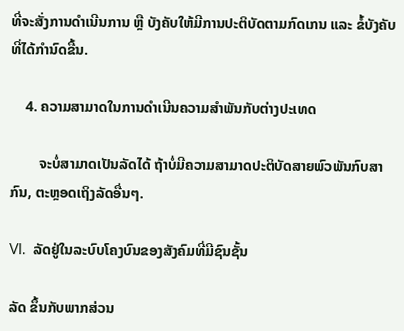ທີ່ຈະສັ່ງການດຳເນີນການ ຫຼື ບັງຄັບໃຫ້ມີການປະຕິບັດຕາມກົດເກນ ແລະ ຂໍ້ບັງຄັບທີ່ໄດ້ກຳນົດຂື້ນ.

    4. ຄວາມສາມາດໃນການດຳເນີນຄວາມສຳພັນກັບຕ່າງປະເທດ

        ຈະບໍ່ສາມາດເປັນລັດໄດ້ ຖ້າບໍ່ມີຄວາມສາມາດປະຕິບັດສາຍພົວພັນກົບສາກົນ, ຕະຫຼອດເຖິງລັດອື່ນໆ.

VI.  ລັດຢູ່ໃນລະບົບໂຄງບົນຂອງສັງຄົມທີ່ມີຊົນຊັ້ນ

ລັດ ຂຶ້ນກັບພາກສ່ວນ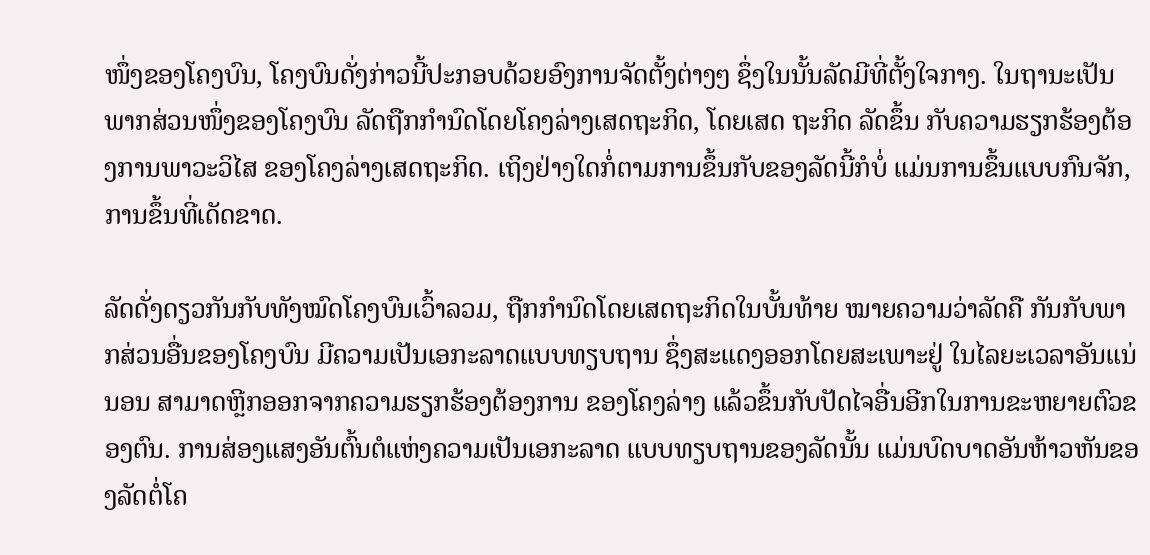ໜຶ່ງຂອງໂຄງບົນ, ໂຄງບົນດັ່ງກ່າວນີ້ປະກອບດ້ວຍອົງການຈັດຕັ້ງຕ່າງໆ ຊຶ່ງໃນນັ້ນລັດມີທີ່ຕັ້ງໃຈກາງ. ໃນຖານະເປັນພາກສ່ວນໜຶ່ງຂອງໂຄງບົນ ລັດຖືກກຳນົດໂດຍໂຄງລ່າງເສດຖະກິດ, ໂດຍເສດ ຖະກິດ ລັດຂຶ້ນ ກັບຄວາມຮຽກຮ້ອງຕ້ອງການພາວະວິໄສ ຂອງໂຄງລ່າງເສດຖະກິດ. ເຖິງຢ່າງໃດກໍ່ຕາມການຂຶ້ນກັບຂອງລັດນີ້ກໍບໍ່ ແມ່ນການຂຶ້ນແບບກົນຈັກ, ການຂຶ້ນທີ່ເດັດຂາດ.

ລັດດັ່ງດຽວກັນກັບທັງໝົດໂຄງບົນເວົ້າລວມ, ຖືກກໍານົດໂດຍເສດຖະກິດໃນບັ້ນທ້າຍ ໝາຍຄວາມວ່າລັດຄື ກັນກັບພາກສ່ວນອື່ນຂອງໂຄງບົນ ມີຄວາມເປັນເອກະລາດແບບທຽບຖານ ຊຶ່ງສະແດງອອກໂດຍສະເພາະຢູ່ ໃນໄລຍະເວລາອັນແນ່ນອນ ສາມາດຫຼີກອອກຈາກຄວາມຮຽກຮ້ອງຕ້ອງການ ຂອງໂຄງລ່າງ ແລ້ວຂຶ້ນກັບປັດໄຈອື່ນອີກໃນການຂະຫຍາຍຕົວຂອງຕົນ. ການສ່ອງແສງອັນຕົ້ນຕໍແຫ່ງຄວາມເປັນເອກະລາດ ແບບທຽບຖານຂອງລັດນັ້ນ ແມ່ນບົດບາດອັນຫ້າວຫັນຂອງລັດຕໍ່ໂຄ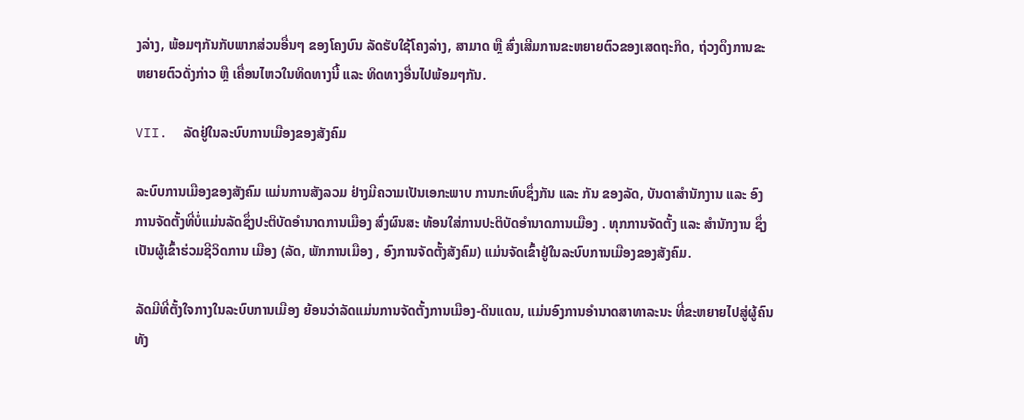ງລ່າງ, ພ້ອມໆກັນກັບພາກສ່ວນອື່ນໆ ຂອງໂຄງບົນ ລັດຮັບໃຊ້ໂຄງລ່າງ, ສາມາດ ຫຼື ສົ່ງເສີມການຂະຫຍາຍຕົວຂອງເສດຖະກິດ, ຖ່ວງດຶງການຂະຫຍາຍຕົວດັ່ງກ່າວ ຫຼື ເຄື່ອນໄຫວໃນທິດທາງນີ້ ແລະ ທິດທາງອື່ນໄປພ້ອມໆກັນ.

VII.  ລັດຢູ່ໃນລະບົບການເມືອງຂອງສັງຄົມ

ລະບົບການເມືອງຂອງສັງຄົມ ແມ່ນການສັງລວມ ຢ່າງມີຄວາມເປັນເອກະພາບ ການກະທົບຊຶ່ງກັນ ແລະ ກັນ ຂອງລັດ, ບັນດາສຳນັກງານ ແລະ ອົງການຈັດຕັ້ງທີ່ບໍ່ແມ່ນລັດຊຶ່ງປະຕິບັດອຳນາດການເມືອງ ສົ່ງຜົນສະ ທ້ອນໃສ່ການປະຕິບັດອຳນາດການເມືອງ . ທຸກການຈັດຕັ້ງ ແລະ ສຳນັກງານ ຊຶ່ງເປັນຜູ້ເຂົ້າຮ່ວມຊີວິດການ ເມືອງ (ລັດ, ພັກການເມືອງ , ອົງການຈັດຕັ້ງສັງຄົມ) ແມ່ນຈັດເຂົ້າຢູ່ໃນລະບົບການເມືອງຂອງສັງຄົມ.

ລັດມີທີ່ຕັ້ງໃຈກາງໃນລະບົບການເມືອງ ຍ້ອນວ່າລັດແມ່ນການຈັດຕັ້ງການເມືອງ-ດິນແດນ, ແມ່ນອົງການອຳນາດສາທາລະນະ ທີ່ຂະຫຍາຍໄປສູ່ຜູ້ຄົນທັງ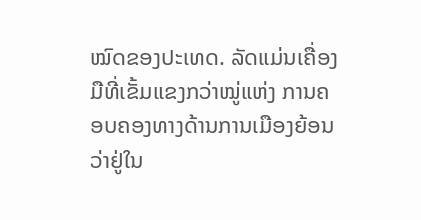ໝົດຂອງປະເທດ. ລັດແມ່ນເຄື່ອງມືທີ່ເຂັ້ມແຂງກວ່າໝູ່ແຫ່ງ ການຄອບຄອງທາງດ້ານການເມືອງຍ້ອນວ່າຢູ່ໃນ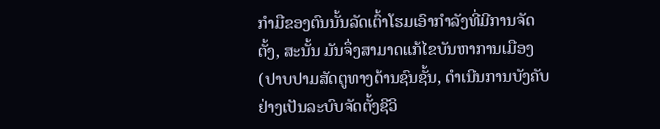ກຳມືຂອງຕົນນັ້ນລັດເຕົ້າໂຮມເອົາກຳລັງທີ່ມີການຈັດຕັ້ງ, ສະນັ້ນ ມັນຈຶ່ງສາມາດແກ້ໄຂບັນຫາການເມືອງ (ປາບປາມສັດຕູທາງດ້ານຊົນຊັ້ນ, ດຳເນີນການບັງຄັບຢ່າງເປັນລະບົບຈັດຕັ້ງຊີວິ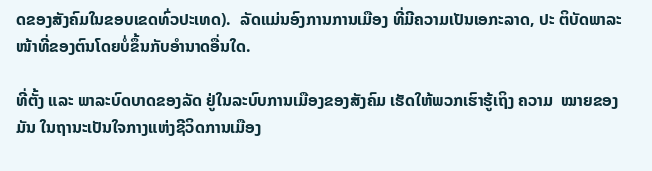ດຂອງສັງຄົມໃນຂອບເຂດທົ່ວປະເທດ).  ລັດແມ່ນອົງການການເມືອງ ທີ່ມີຄວາມເປັນເອກະລາດ, ປະ ຕິບັດພາລະໜ້າທີ່ຂອງຕົນໂດຍບໍ່ຂຶ້ນກັບອຳນາດອື່ນໃດ.

ທີ່ຕັ້ງ ແລະ ພາລະບົດບາດຂອງລັດ ຢູ່ໃນລະບົບການເມືອງຂອງສັງຄົມ ເຮັດໃຫ້ພວກເຮົາຮູ້ເຖິງ ຄວາມ  ໝາຍຂອງມັນ ໃນຖານະເປັນໃຈກາງແຫ່ງຊີວິດການເມືອງ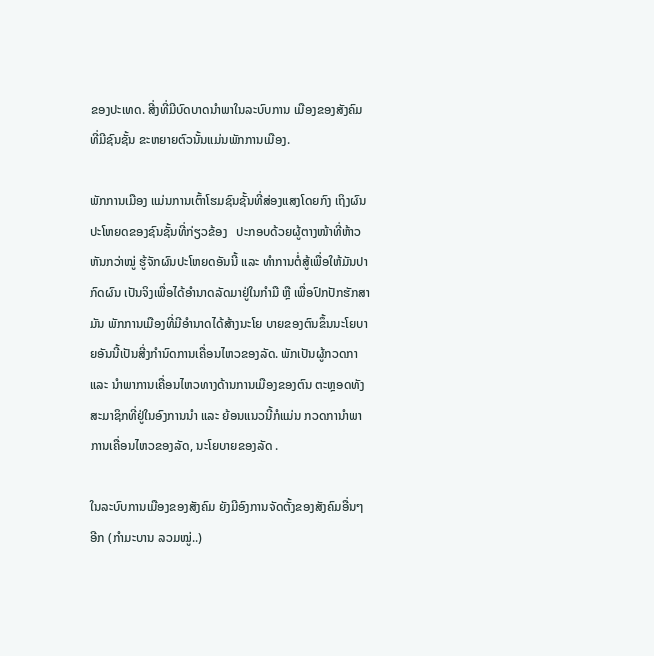ຂອງປະເທດ. ສີ່ງທີ່ມີບົດບາດນຳພາໃນລະບົບການ ເມືອງຂອງສັງຄົມທີ່ມີຊົນຊັ້ນ ຂະຫຍາຍຕົວນັ້ນແມ່ນພັກການເມືອງ.

ພັກການເມືອງ ແມ່ນການເຕົ້າໂຮມຊົນຊັ້ນທີ່ສ່ອງແສງໂດຍກົງ ເຖິງຜົນປະໂຫຍດຂອງຊົນຊັ້ນທີ່ກ່ຽວຂ້ອງ   ປະກອບດ້ວຍຜູ້ຕາງໜ້າທີ່ຫ້າວຫັນກວ່າໝູ່ ຮູ້ຈັກຜົນປະໂຫຍດອັນນີ້ ແລະ ທຳການຕໍ່ສູ້ເພື່ອໃຫ້ມັນປາກົດຜົນ ເປັນຈິງເພື່ອໄດ້ອຳນາດລັດມາຢູ່ໃນກຳມື ຫຼື ເພື່ອປົກປັກຮັກສາມັນ ພັກການເມືອງທີ່ມີອຳນາດໄດ້ສ້າງນະໂຍ ບາຍຂອງຕົນຂຶ້ນນະໂຍບາຍອັນນີ້ເປັນສີ່ງກຳນົດການເຄື່ອນໄຫວຂອງລັດ. ພັກເປັນຜູ້ກວດກາ ແລະ ນຳພາການເຄື່ອນໄຫວທາງດ້ານການເມືອງຂອງຕົນ ຕະຫຼອດທັງສະມາຊິກທີ່ຢູ່ໃນອົງການນຳ ແລະ ຍ້ອນແນວນີ້ກໍແມ່ນ ກວດການຳພາການເຄື່ອນໄຫວຂອງລັດ, ນະໂຍບາຍຂອງລັດ .

ໃນລະບົບການເມືອງຂອງສັງຄົມ ຍັງມີອົງການຈັດຕັ້ງຂອງສັງຄົມອື່ນໆອີກ (ກຳມະບານ ລວມໝູ່..)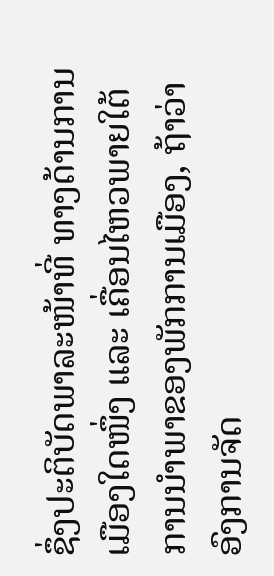ຊຶ່ງປະຕິບັດພາລະໜ້າທີ່ ທາງດ້ານການເມືອງໃດໜຶ່ງ ແລະ ເຄື່ອນໄຫວພາຍໃຕ້ການນຳພາຂອງພັກການເມືອງ, ຖ້າວ່າ ອົງການຈັດ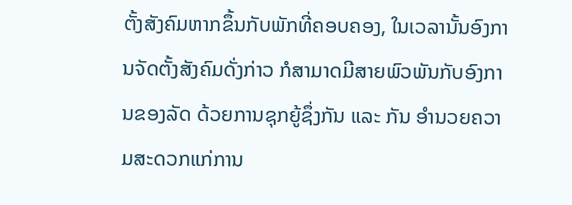ຕັ້ງສັງຄົມຫາກຂຶ້ນກັບພັກທີ່ຄອບຄອງ, ໃນເວລານັ້ນອົງການຈັດຕັ້ງສັງຄົມດັ່ງກ່າວ ກໍສາມາດມີສາຍພົວພັນກັບອົງການຂອງລັດ ດ້ວຍການຊຸກຍູ້ຊຶ່ງກັນ ແລະ ກັນ ອຳນວຍຄວາມສະດວກແກ່ການ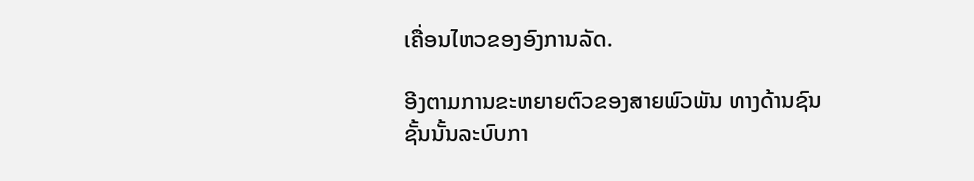ເຄື່ອນໄຫວຂອງອົງການລັດ.

ອີງຕາມການຂະຫຍາຍຕົວຂອງສາຍພົວພັນ ທາງດ້ານຊົນຊັ້ນນັ້ນລະບົບກາ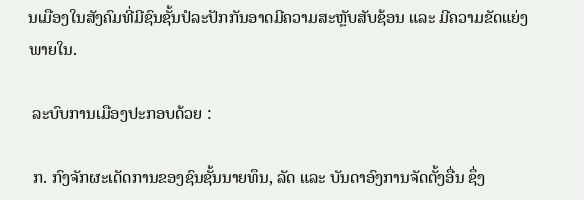ນເມືອງໃນສັງຄົມທີ່ມີຊົນຊັ້ນປໍລະປັກກັນອາດມີຄວາມສະຫຼັບສັບຊ້ອນ ແລະ ມີຄວາມຂັດແຍ່ງພາຍໃນ.

 ລະບົບການເມືອງປະກອບດ້ວຍ :

 ກ. ກົງຈັກຜະເດັດການຂອງຊົນຊັ້ນນາຍທຶນ, ລັດ ແລະ ບັນດາອົງການຈັດຕັ້ງອື່ນ ຊຶ່ງ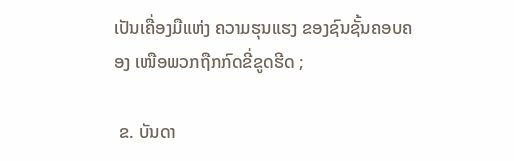ເປັນເຄື່ອງມືແຫ່ງ ຄວາມຮຸນແຮງ ຂອງຊົນຊັ້ນຄອບຄອງ ເໜືອພວກຖືກກົດຂີ່ຂູດຮີດ ;

 ຂ. ບັນດາ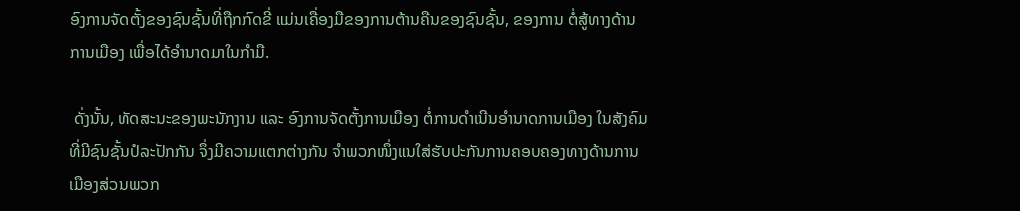ອົງການຈັດຕັ້ງຂອງຊົນຊັ້ນທີ່ຖືກກົດຂີ່ ແມ່ນເຄື່ອງມືຂອງການຕ້ານຄືນຂອງຊົນຊັ້ນ, ຂອງການ ຕໍ່ສູ້ທາງດ້ານການເມືອງ ເພື່ອໄດ້ອຳນາດມາໃນກຳມື.

 ດັ່ງນັ້ນ, ທັດສະນະຂອງພະນັກງານ ແລະ ອົງການຈັດຕັ້ງການເມືອງ ຕໍ່ການດຳເນີນອຳນາດການເມືອງ ໃນສັງຄົມທີ່ມີຊົນຊັ້ນປໍລະປັກກັນ ຈຶ່ງມີຄວາມແຕກຕ່າງກັນ ຈຳພວກໜຶ່ງແນໃສ່ຮັບປະກັນການຄອບຄອງທາງດ້ານການເມືອງສ່ວນພວກ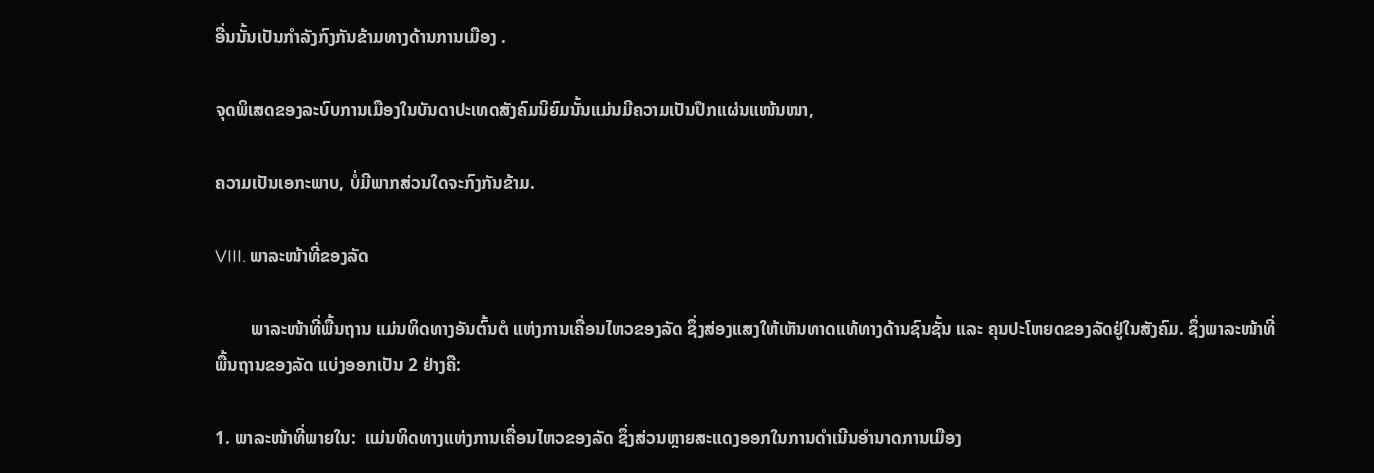ອື່ນນັ້ນເປັນກຳລັງກົງກັນຂ້າມທາງດ້ານການເມືອງ .

ຈຸດພິເສດຂອງລະບົບການເມືອງໃນບັນດາປະເທດສັງຄົມນິຍົມນັ້ນແມ່ນມີຄວາມເປັນປຶກແຜ່ນແໜ້ນໜາ,

ຄວາມເປັນເອກະພາບ, ບໍ່ມີພາກສ່ວນໃດຈະກົງກັນຂ້າມ.

VIII. ພາລະໜ້າທີ່ຂອງລັດ

        ພາລະໜ້າທີ່ພື້ນຖານ ແມ່ນທິດທາງອັນຕົ້ນຕໍ ແຫ່ງການເຄື່ອນໄຫວຂອງລັດ ຊຶ່ງສ່ອງແສງໃຫ້ເຫັນທາດແທ້ທາງດ້ານຊົນຊັ້ນ ແລະ ຄຸນປະໂຫຍດຂອງລັດຢູ່ໃນສັງຄົມ. ຊຶ່ງພາລະໜ້າທີ່ພື້ນຖານຂອງລັດ ແບ່ງອອກເປັນ 2 ຢ່າງຄື:

1. ພາລະໜ້າທີ່ພາຍໃນ:  ແມ່ນທິດທາງແຫ່ງການເຄື່ອນໄຫວຂອງລັດ ຊຶ່ງສ່ວນຫຼາຍສະແດງອອກໃນການດຳເນີນອຳນາດການເມືອງ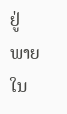ຢູ່ພາຍໃນ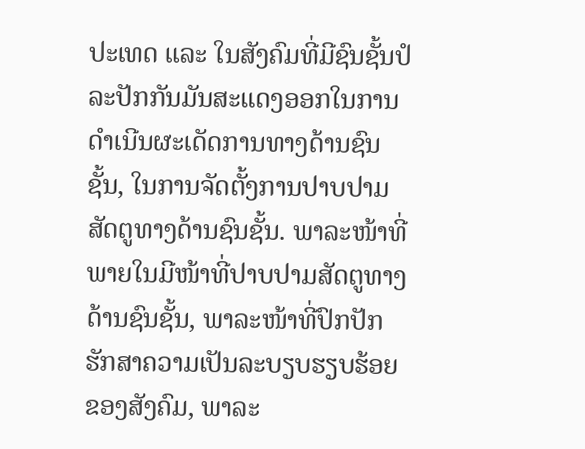ປະເທດ ແລະ ໃນສັງຄົມທີ່ມີຊົນຊັ້ນປໍລະປັກກັນມັນສະແດງອອກໃນການດຳເນີນຜະເດັດການທາງດ້ານຊົນຊັ້ນ, ໃນການຈັດຕັ້ງການປາບປາມສັດຕູທາງດ້ານຊົນຊັ້ນ. ພາລະໜ້າທີ່ພາຍໃນມີໜ້າທີ່ປາບປາມສັດຕູທາງດ້ານຊົນຊັ້ນ, ພາລະໜ້າທີ່ປົກປັກຮັກສາຄວາມເປັນລະບຽບຮຽບຮ້ອຍຂອງສັງຄົມ, ພາລະ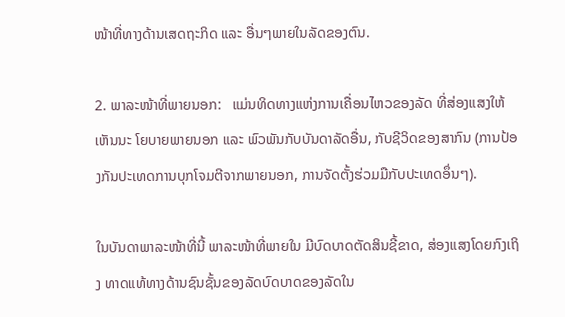ໜ້າທີ່ທາງດ້ານເສດຖະກິດ ແລະ ອື່ນໆພາຍໃນລັດຂອງຕົນ.

2. ພາລະໜ້າທີ່ພາຍນອກ:   ແມ່ນທິດທາງແຫ່ງການເຄື່ອນໄຫວຂອງລັດ ທີ່ສ່ອງແສງໃຫ້ເຫັນນະ ໂຍບາຍພາຍນອກ ແລະ ພົວພັນກັບບັນດາລັດອື່ນ, ກັບຊີວິດຂອງສາກົນ (ການປ້ອງກັນປະເທດການບຸກໂຈມຕີຈາກພາຍນອກ, ການຈັດຕັ້ງຮ່ວມມືກັບປະເທດອຶ່ນໆ).

ໃນບັນດາພາລະໜ້າທີ່ນີ້ ພາລະໜ້າທີ່ພາຍໃນ ມີບົດບາດຕັດສິນຊີ້ຂາດ, ສ່ອງແສງໂດຍກົງເຖິງ ທາດແທ້ທາງດ້ານຊົນຊັ້ນຂອງລັດບົດບາດຂອງລັດໃນ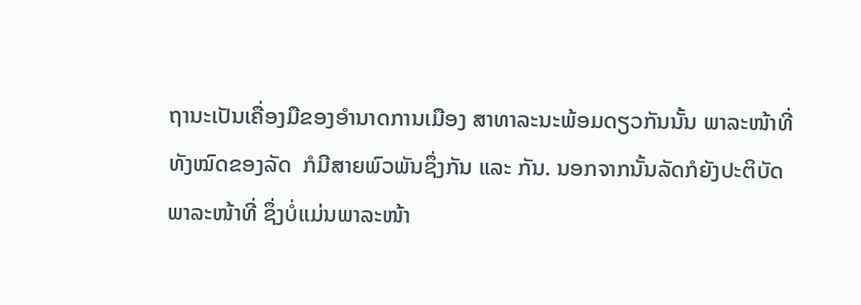ຖານະເປັນເຄື່ອງມືຂອງອຳນາດການເມືອງ ສາທາລະນະພ້ອມດຽວກັນນັ້ນ ພາລະໜ້າທີ່ທັງໝົດຂອງລັດ  ກໍມີສາຍພົວພັນຊຶ່ງກັນ ແລະ ກັນ. ນອກຈາກນັ້ນລັດກໍຍັງປະຕິບັດພາລະໜ້າທີ່ ຊຶ່ງບໍ່ແມ່ນພາລະໜ້າ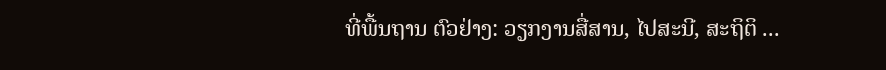ທີ່ພື້ນຖານ ຕົວຢ່າງ: ວຽກງານສື່ສານ, ໄປສະນີ, ສະຖິຕິ ...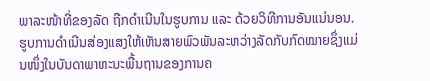ພາລະໜ້າທີ່ຂອງລັດ ຖືກດຳເນີນໃນຮູບການ ແລະ ດ້ວຍວິທີການອັນແນ່ນອນ. ຮູບການດໍາເນີນສ່ອງແສງໃຫ້ເຫັນສາຍພົວພັນລະຫວ່າງລັດກັບກົດໝາຍຊຶ່ງແມ່ນໜຶ່ງໃນບັນດາພາຫະນະພື້ນຖານຂອງການຄ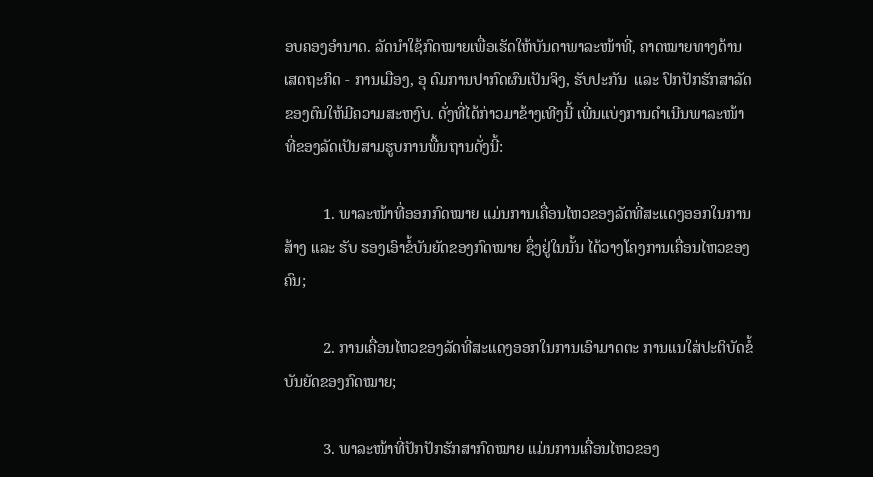ອບຄອງອຳນາດ. ລັດນຳໃຊ້ກົດໝາຍເພື່ອເຮັດໃຫ້ບັນດາພາລະໜ້າທີ່, ຄາດໝາຍທາງດ້ານເສດຖະກິດ - ການເມືອງ, ອຸ ດົມການປາກົດຜົນເປັນຈິງ, ຮັບປະກັນ  ແລະ ປົກປັກຮັກສາລັດຂອງຕົນໃຫ້ມີຄວາມສະຫງົບ. ດັ່ງທີ່ໄດ້ກ່າວມາຂ້າງເທີງນີ້ ເພີ່ນແບ່ງການດຳເນີນພາລະໜ້າທີ່ຂອງລັດເປັນສາມຮູບການພື້ນຖານດັ່ງນີ້:

          1. ພາລະໜ້າທີ່ອອກກົດໝາຍ ແມ່ນການເຄື່ອນໄຫວຂອງລັດທີ່ສະແດງອອກໃນການສ້າງ ແລະ ຮັບ ຮອງເອົາຂໍ້ບັນຍັດຂອງກົດໝາຍ ຊຶ່ງຢູ່ໃນນັ້ນ ໄດ້ວາງໂຄງການເຄື່ອນໄຫວຂອງຄົນ;

          2. ການເຄື່ອນໄຫວຂອງລັດທີ່ສະແດງອອກໃນການເອົາມາດຕະ ການແນໃສ່ປະຕິບັດຂໍ້ບັນຍັດຂອງກົດໝາຍ;

          3. ພາລະໜ້າທີ່ປັກປັກຮັກສາກົດໝາຍ ແມ່ນການເຄື່ອນໄຫວຂອງ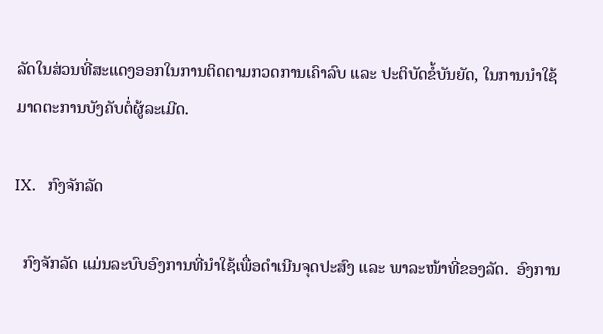ລັດໃນສ່ວນທີ່ສະແດງອອກໃນການຕິດຕາມກວດການເຄົາລົບ ແລະ ປະຕິບັດຂໍ້ບັນຍັດ, ໃນການນຳໃຊ້ມາດຕະການບັງຄັບຕໍ່ຜູ້ລະເມີດ.

IX.   ກົງຈັກລັດ

  ກົງຈັກລັດ ແມ່ນລະບົບອົງການທີ່ນຳໃຊ້ເພື່ອດຳເນີນຈຸດປະສົງ ແລະ ພາລະໜ້າທີ່ຂອງລັດ.  ອົງການ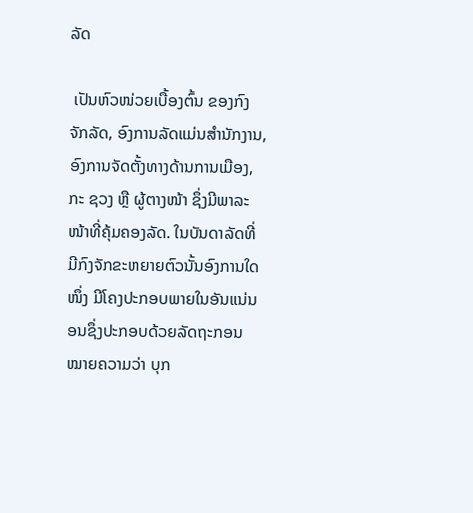ລັດ

 ເປັນຫົວໜ່ວຍເບື້ອງຕົ້ນ ຂອງກົງຈັກລັດ, ອົງການລັດແມ່ນສຳນັກງານ, ອົງການຈັດຕັ້ງທາງດ້ານການເມືອງ, ກະ ຊວງ ຫຼື ຜູ້ຕາງໜ້າ ຊຶ່ງມີພາລະໜ້າທີ່ຄຸ້ມຄອງລັດ. ໃນບັນດາລັດທີ່ມີກົງຈັກຂະຫຍາຍຕົວນັ້ນອົງການໃດໜຶ່ງ ມີໂຄງປະກອບພາຍໃນອັນແນ່ນອນຊຶ່ງປະກອບດ້ວຍລັດຖະກອນ ໝາຍຄວາມວ່າ ບຸກ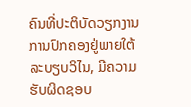ຄົນທີ່ປະຕິບັດວຽກງານການປົກຄອງຢູ່ພາຍໃຕ້ລະບຽບວິໄນ, ມີຄວາມຮັບຜິດຊອບ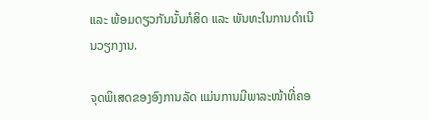ແລະ ພ້ອມດຽວກັນນັ້ນກໍສິດ ແລະ ພັນທະໃນການດຳເນີນວຽກງານ.

ຈຸດພິເສດຂອງອົງການລັດ ແມ່ນການມີພາລະໜ້າທີ່ຄອ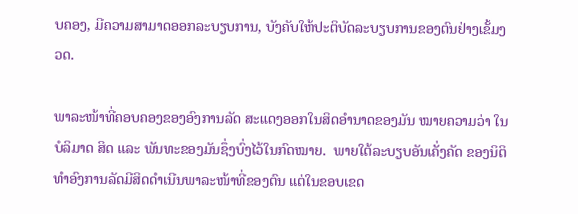ບຄອງ, ມີຄວາມສາມາດອອກລະບຽບການ, ບັງຄັບໃຫ້ປະຕິບັດລະບຽບການຂອງຕົນຢ່າງເຂັ້ມງວດ.

ພາລະໜ້າທີ່ຄອບຄອງຂອງອົງການລັດ ສະແດງອອກໃນສິດອຳນາດຂອງມັນ ໝາຍຄວາມວ່າ ໃນບໍລິມາດ ສິດ ແລະ ພັນທະຂອງມັນຊຶ່ງບົ່ງໄວ້ໃນກົດໝາຍ.  ພາຍໃຕ້ລະບຽບອັນເຄັ່ງຄັດ ຂອງນິຕິທໍາອົງການລັດມີສິດດຳເນີນພາລະໜ້າທີ່ຂອງຕົນ ແຕ່ໃນຂອບເຂດ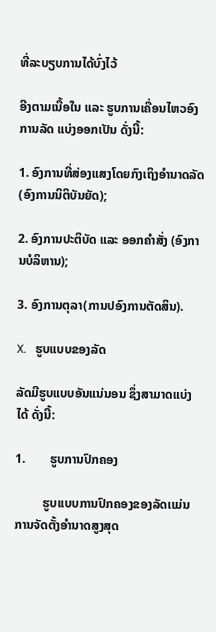ທີ່ລະບຽບການໄດ້ບົ່ງໄວ້

ອີງຕາມເນື້ອໃນ ແລະ ຮູບການເຄື່ອນໄຫວອົງການລັດ ແບ່ງອອກເປັນ ດັ່ງນີ້:

1. ອົງການທີ່ສ່ອງແສງໂດຍກົງເຖິງອຳນາດລັດ (ອົງການນິຕິບັນຍັດ);

2. ອົງການປະຕິບັດ ແລະ ອອກຄຳສັ່ງ (ອົງການບໍລິຫານ);

3. ອົງການຕຸລາ(ການປອົງການຕັດສິນ).

X.   ຮູບແບບຂອງລັດ

ລັດມີຮູບແບບອັນແນ່ນອນ ຊຶ່ງສາມາດແບ່ງໄດ້ ດັ່ງນີ້:

1.        ຮູບການປົກຄອງ

         ຮູບເເບບການປົກຄອງຂອງລັດເເມ່ນ ການຈັດຕັ້ງອຳນາດສູງສຸດ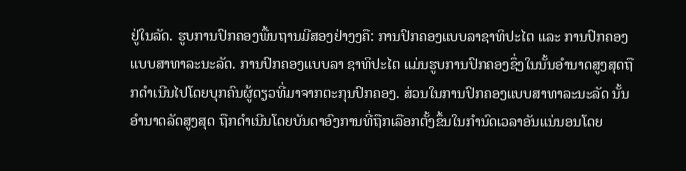ຢູ່ໃນລັດ. ຮູບການປົກຄອງພື້ນຖານມີສອງຢ່າງງຄື: ການປົກຄອງເເບບລາຊາທິປະໄຕ ແລະ ການປົກຄອງເເບບສາທາລະນະລັດ. ການປົກຄອງເເບບລາ ຊາທິປະໄຕ ແມ່ນຮູບການປົກຄອງຊຶ່ງໃນນັ້ນອຳນາດສູງສຸດຖືກດຳເນີນໄປໂດຍບຸກຄົນຜູ້ດຽວທີ່ມາຈາກຕະກຸນປົກຄອງ. ສ່ວນໃນການປົກຄອງເເບບສາທາລະນະລັດ ນັ້ນອຳນາດລັດສູງສຸດ ຖືກດຳເນີນໂດຍບັນດາອົງການທີ່ຖືກເລືອກຕັ້ງຂຶ້ນໃນກຳນົດເວລາອັນແນ່ນອນໂດຍ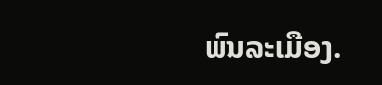ພົນລະເມືອງ.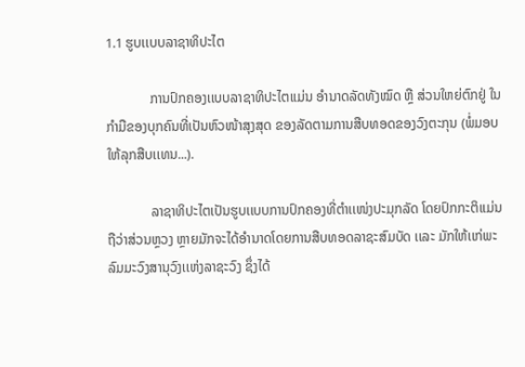1.1 ຮູບເເບບລາຊາທິປະໄຕ

             ການປົກຄອງເເບບລາຊາທິປະໄຕເເມ່ນ ອໍານາດລັດທັງໝົດ ຫຼື ສ່ວນໃຫຍ່ຕົກຢູ່ ໃນກຳມືຂອງບຸກຄົນທີ່ເປັນຫົວໜ້າສຸງສຸດ ຂອງລັດຕາມການສືບທອດຂອງວົງຕະກຸນ (ພໍ່ມອບໃຫ້ລຸກສືບເເທນ...).

             ລາຊາທິປະໄຕເປັນຮູບເເບບການປົກຄອງທີ່ຕຳເເໜ່ງປະມຸກລັດ ໂດຍປົກກະຕິເເມ່ນຖືວ່າສ່ວນຫຼວງ ຫຼາຍມັກຈະໄດ້ອຳນາດໂດຍການສືບທອດລາຊະສົມບັດ ເເລະ ມັກໃຫ້ເເກ່ພະລົມມະວົງສານຸວົງເເຫ່ງລາຊະວົງ ຊຶ່ງໄດ້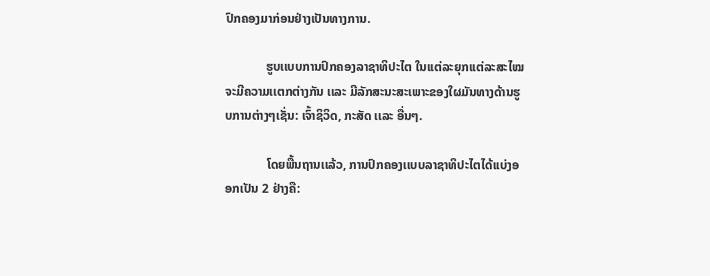ປົກຄອງມາກ່ອນຢ່າງເປັນທາງການ.

             ຮູບເເບບການປົກຄອງລາຊາທິປະໄຕ ໃນເເຕ່ລະຍຸກເເຕ່ລະສະໄໝຈະມີຄວາມເເຕກຕ່າງກັນ ເເລະ ມີລັກສະນະສະເພາະຂອງໃຜມັນທາງດ້ານຮູບການຕ່າງໆເຊັ່ນ: ເຈົ້າຊິວິດ, ກະສັດ ເເລະ ອື່ນໆ.

             ໂດຍພື້ນຖານເເລ້ວ, ການປົກຄອງເເບບລາຊາທິປະໄຕໄດ້ເເບ່ງອອກເປັນ 2 ຢ່າງຄື: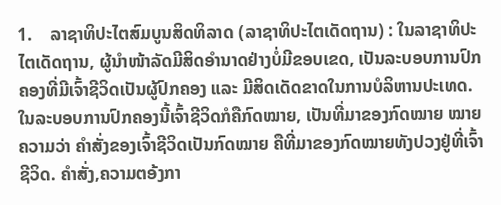1.    ລາຊາທິປະໄຕສົມບູນສິດທິລາດ (ລາຊາທິປະໄຕເດັດຖານ) : ໃນລາຊາທິປະໄຕເດັດຖານ, ຜູ້ນໍາໜ້າລັດມີສິດອໍານາດຢ່າງບໍ່ມີຂອບເຂດ, ເປັນລະບອບການປົກຄອງທີ່ມີເຈົ້າຊີວິດເປັນຜູ້ປົກຄອງ ແລະ ມີສິດເດັດຂາດໃນການບໍລິຫານປະເທດ. ໃນລະບອບການປົກຄອງນີ້ເຈົ້າຊີວິດກໍຄືກົດໝາຍ, ເປັນທີ່ມາຂອງກົດໝາຍ ໝາຍຄວາມວ່າ ຄຳສັ່ງຂອງເຈົ້າຊີວິດເປັນກົດໝາຍ ຄືທີ່ມາຂອງກົດໝາຍທັງປວງຢູ່ທີ່ເຈົ້າຊີວິດ. ຄໍາສັ່ງ,ຄວາມຕອ້ງກາ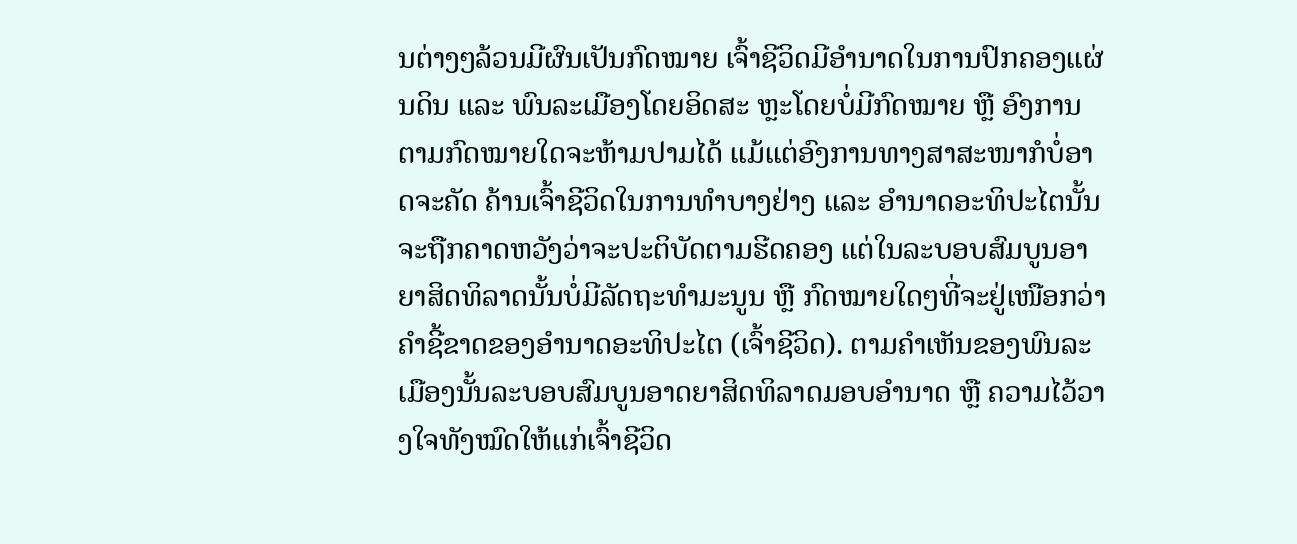ນຕ່າງໆລ້ວນມີຜົນເປັນກົດໝາຍ ເຈົ້າຊີວິດມີອຳນາດໃນການປົກຄອງແຜ່ນດິນ ແລະ ພົນລະເມືອງໂດຍອິດສະ ຫຼະໂດຍບໍ່ມີກົດໝາຍ ຫຼື ອົງການຕາມກົດໝາຍໃດຈະຫ້າມປາມໄດ້ ແມ້ແຕ່ອົງການທາງສາສະໜາກໍບໍ່ອາດຈະຄັດ ຄ້ານເຈົ້າຊີວິດໃນການທຳບາງຢ່າງ ແລະ ອຳນາດອະທິປະໄຕນັ້ນຈະຖືກຄາດຫວັງວ່າຈະປະຕິບັດຕາມຮີດຄອງ ແຕ່ໃນລະບອບສົມບູນອາຍາສິດທິລາດນັ້ນບໍ່ມີລັດຖະທຳມະນູນ ຫຼື ກົດໝາຍໃດໆທີ່ຈະຢູ່ເໜືອກວ່າຄຳຊີ້ຂາດຂອງອຳນາດອະທິປະໄຕ (ເຈົ້າຊີວິດ). ຕາມຄໍາເຫັນຂອງພົນລະເມືອງນັ້ນລະບອບສົມບູນອາດຍາສິດທິລາດມອບອຳນາດ ຫຼື ຄວາມໄວ້ວາງໃຈທັງໝົດໃຫ້ແກ່ເຈົ້າຊີວິດ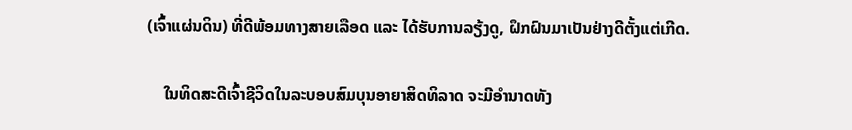(ເຈົ້າແຜ່ນດິນ) ທີ່ດີພ້ອມທາງສາຍເລືອດ ແລະ ໄດ້ຮັບການລຽ້ງດູ, ຝຶກຝົນມາເປັນຢ່າງດີຕັ້ງແຕ່ເກີດ.

    ໃນທິດສະດີເຈົ້າຊີວິດໃນລະບອບສົມບຸນອາຍາສິດທິລາດ ຈະມີອຳນາດທັງ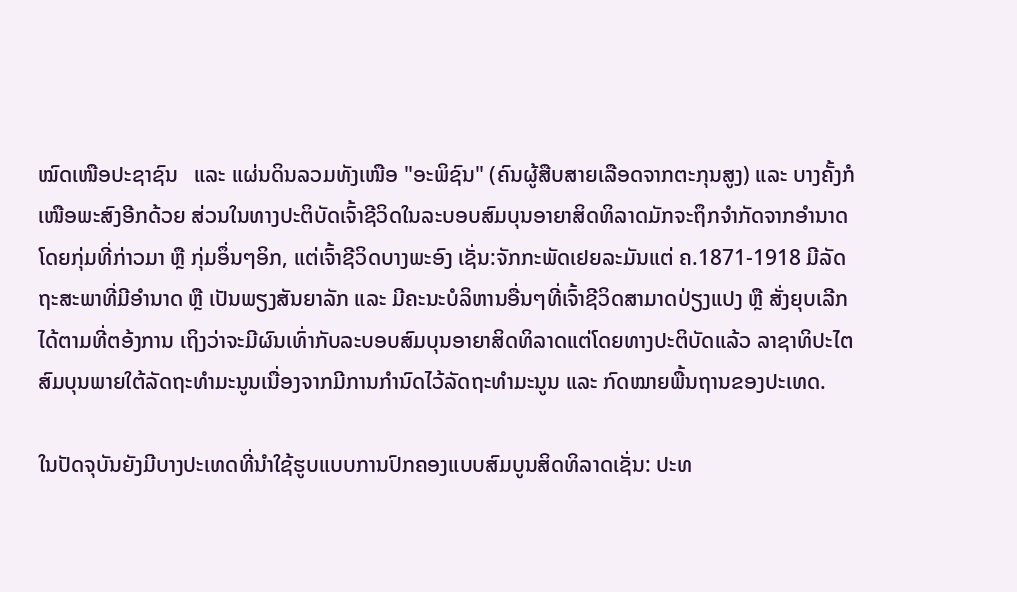ໝົດເໜືອປະຊາຊົນ   ແລະ ແຜ່ນດິນລວມທັງເໜືອ "ອະພິຊົນ" (ຄົນຜູ້ສືບສາຍເລືອດຈາກຕະກຸນສູງ) ແລະ ບາງຄັ້ງກໍເໜືອພະສົງອີກດ້ວຍ ສ່ວນໃນທາງປະຕິບັດເຈົ້າຊີວິດໃນລະບອບສົມບຸນອາຍາສິດທິລາດມັກຈະຖຶກຈຳກັດຈາກອຳນາດໂດຍກຸ່ມທີ່ກ່າວມາ ຫຼື ກຸ່ມອຶ່ນໆອິກ, ແຕ່ເຈົ້າຊີວິດບາງພະອົງ ເຊັ່ນ:ຈັກກະພັດເຢຍລະມັນແຕ່ ຄ.1871-1918 ມີລັດ ຖະສະພາທີ່ມີອຳນາດ ຫຼື ເປັນພຽງສັນຍາລັກ ແລະ ມີຄະນະບໍລິຫານອື່ນໆທີ່ເຈົ້າຊີວິດສາມາດປ່ຽງແປງ ຫຼື ສັ່ງຍຸບເລີກໄດ້ຕາມທີ່ຕອ້ງການ ເຖິງວ່າຈະມີຜົນເທົ່າກັບລະບອບສົມບຸນອາຍາສິດທິລາດແຕ່ໂດຍທາງປະຕິບັດແລ້ວ ລາຊາທິປະໄຕສົມບຸນພາຍໃຕ້ລັດຖະທຳມະນູນເນື່ອງຈາກມີການກຳນົດໄວ້ລັດຖະທຳມະນູນ ແລະ ກົດໝາຍພື້ນຖານຂອງປະເທດ.

ໃນປັດຈຸບັນຍັງມີບາງປະເທດທີ່ນຳໃຊ້ຮູບແບບການປົກຄອງແບບສົມບູນສິດທິລາດເຊັ່ນ: ປະທ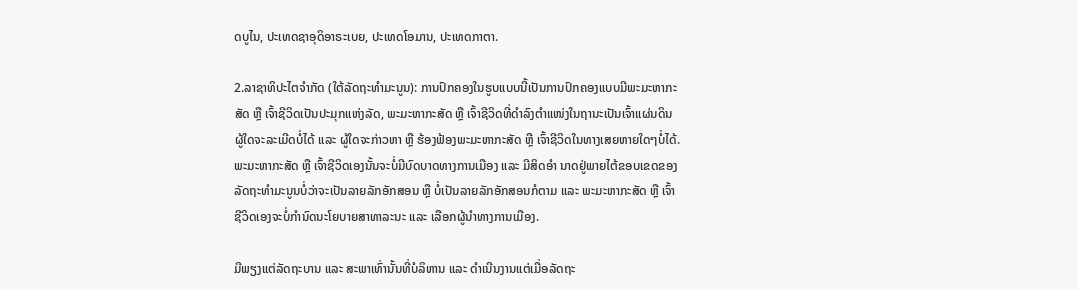ດບູໄນ, ປະເທດຊາອຸດິອາຣະເບຍ, ປະເທດໂອມານ, ປະເທດກາຕາ.

2.ລາຊາທິປະໄຕຈຳກັດ (ໃຕ້ລັດຖະທຳມະນູນ): ການປົກຄອງໃນຮູບແບບນີ້ເປັນການປົກຄອງແບບມີພະມະຫາກະສັດ ຫຼື ເຈົ້າຊີວິດເປັນປະມຸກແຫ່ງລັດ, ພະມະຫາກະສັດ ຫຼື ເຈົ້າຊີວິດທີ່ດຳລົງຕຳແໜ່ງໃນຖານະເປັນເຈົ້າແຜ່ນດິນຜູ້ໃດຈະລະເມີດບໍ່ໄດ້ ແລະ ຜູ້ໃດຈະກ່າວຫາ ຫຼື ຮ້ອງຟ້ອງພະມະຫາກະສັດ ຫຼື ເຈົ້າຊີວິດໃນທາງເສຍຫາຍໃດໆບໍ່ໄດ້. ພະມະຫາກະສັດ ຫຼື ເຈົ້າຊີວິດເອງນັ້ນຈະບໍ່ມີບົດບາດທາງການເມືອງ ແລະ ມີສິດອຳ ນາດຢູ່ພາຍໄຕ້ຂອບເຂດຂອງລັດຖະທຳມະນູນບໍ່ວ່າຈະເປັນລາຍລັກອັກສອນ ຫຼື ບໍ່ເປັນລາຍລັກອັກສອນກໍຕາມ ແລະ ພະມະຫາກະສັດ ຫຼື ເຈົ້າຊີວິດເອງຈະບໍ່ກຳນົດນະໂຍບາຍສາທາລະນະ ແລະ ເລືອກຜູ້ນຳທາງການເມືອງ.

ມີພຽງແຕ່ລັດຖະບານ ແລະ ສະພາເທົ່ານັ້ນທີ່ບໍລິຫານ ແລະ ດໍາເນີນງານແຕ່ເມື່ອລັດຖະ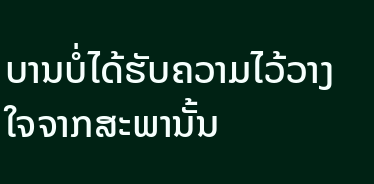ບານບໍ່ໄດ້ຮັບຄວາມໄວ້ວາງໃຈຈາກສະພານັ້ນ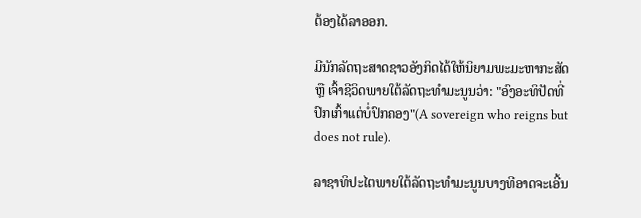ຕ້ອງໄດ້ລາອອກ.

ມີນັກລັດຖະສາດຊາວອັງກິດໄດ້ໃຫ້ນິຍາມພະມະຫາກະສັດ ຫຼື ເຈົ້າຊີວິດພາຍໃຕ້ລັດຖະທຳມະນູນວ່າ: "ອົງອະທິປັດທີ່ປົກເກົ້າແຕ່ບໍ່ປົກຄອງ"(A sovereign who reigns but does not rule).

ລາຊາທິປະໄຕພາຍໃຕ້ລັດຖະທຳມະນູນບາງທີອາດຈະເອີ້ນ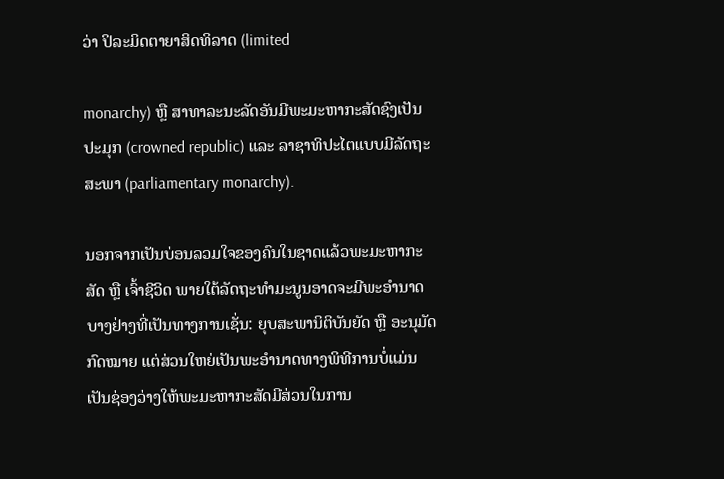ວ່າ ປິລະມິດຕາຍາສິດທິລາດ (limited

monarchy) ຫຼື ສາທາລະນະລັດອັນມີພະມະຫາກະສັດຊົງເປັນປະມຸກ (crowned republic) ແລະ ລາຊາທິປະໄຕແບບມີລັດຖະສະພາ (parliamentary monarchy).

ນອກຈາກເປັນບ່ອນລວມໃຈຂອງຄົນໃນຊາດແລ້ວພະມະຫາກະສັດ ຫຼື ເຈົ້າຊີວິດ ພາຍໃຕ້ລັດຖະທຳມະນູນອາດຈະມີພະອຳນາດບາງຢ່າງທີ່ເປັນທາງການເຊັ່ນ: ຍຸບສະພານິຕິບັນຍັດ ຫຼື ອະນຸມັດກົດໝາຍ ແຕ່ສ່ວນໃຫຍ່ເປັນພະອຳນາດທາງພິທີການບໍ່ແມ່ນເປັນຊ່ອງວ່າງໃຫ້ພະມະຫາກະສັດມີສ່ວນໃນການ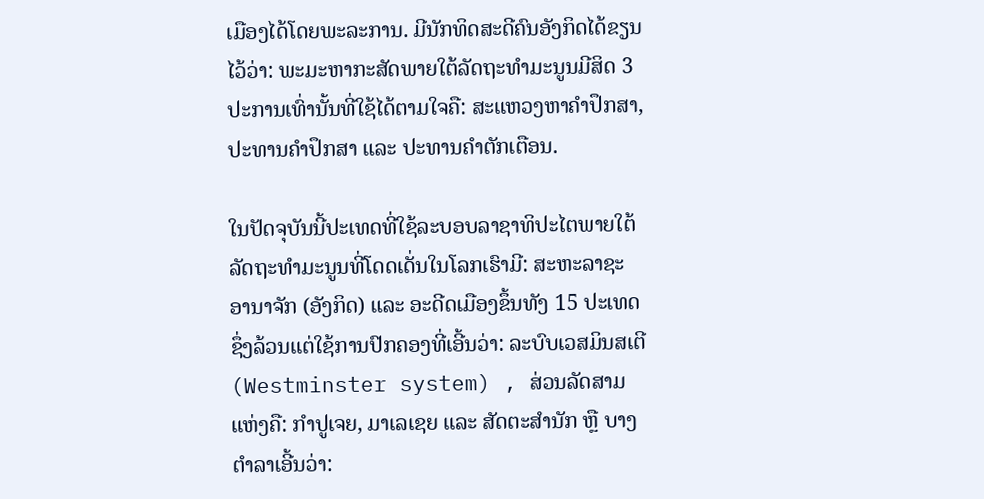ເມືອງໄດ້ໂດຍພະລະການ. ມີນັກທິດສະດີຄົນອັງກິດໄດ້ຂຽນໄວ້ວ່າ: ພະມະຫາກະສັດພາຍໃຕ້ລັດຖະທຳມະນູນມີສິດ 3 ປະການເທົ່ານັ້ນທີ່ໃຊ້ໄດ້ຕາມໃຈຄື: ສະແຫວງຫາຄຳປຶກສາ, ປະທານຄຳປຶກສາ ແລະ ປະທານຄຳຕັກເຕືອນ.

ໃນປັດຈຸບັນນີ້ປະເທດທີ່ໃຊ້ລະບອບລາຊາທິປະໄຕພາຍໃຕ້ລັດຖະທຳມະນູນທີ່ໂດດເດັ່ນໃນໂລກເຮົາມີ: ສະຫະລາຊະອານາຈັກ (ອັງກິດ) ແລະ ອະດີດເມືອງຂຶ້ນທັງ 15 ປະເທດ ຊຶ່ງລ້ວນແຕ່ໃຊ້ການປົກຄອງທີ່ເອີ້ນວ່າ: ລະບົບເວສມິນສເຕີ (Westminster system) , ສ່ວນລັດສາມແຫ່ງຄື: ກໍາປູເຈຍ, ມາເລເຊຍ ແລະ ສັດຕະສຳນັກ ຫຼື ບາງຕຳລາເອີ້ນວ່າ: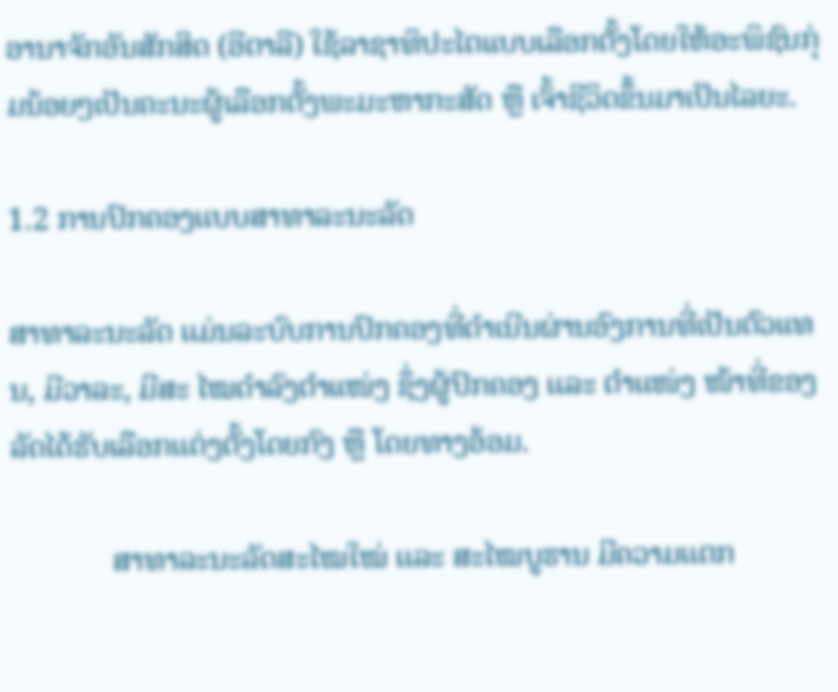ອານາຈັກອັນສັກສິດ (ອີຕາລີ) ໃຊ້ລາຊາທິປະໄຕແບບເລືອກຕັ້ງໂດຍໃຫ້ອະພິຊົນກຸ່ມນ້ອຍໆເປັນຄະນະຜູ້ເລືອກຕັ້ງພະມະຫາກະສັດ ຫຼື ເຈົ້າຊີວິດຂຶ້ນມາເປັນໄລຍະ.

1.2 ການປົກຄອງເເບບສາທາລະນະລັດ

ສາທາລະນະລັດ ເເມ່ນລະບົບການປົກຄອງທີ່ດຳເນີນຜ່ານອົງການທີ່ເປັນຕົວແທນ, ມີວາລະ, ມີສະ ໄໝດຳລົງຕຳແໜ່ງ ຊຶ່ງຜູ້ປົກຄອງ ເເລະ ຕຳເເໜ່ງ ໜ້າທີ່ຂອງລັດໄດ້ຮັບເລືອກເເຕ່ງຕັ້ງໂດຍກົງ ຫຼື ໂດຍທາງອ້ອມ.

             ສາທາລະນະລັດສະໄໝໃໝ່ ເເລະ ສະໄໝບູຮານ ມີຄວາມເເຕກ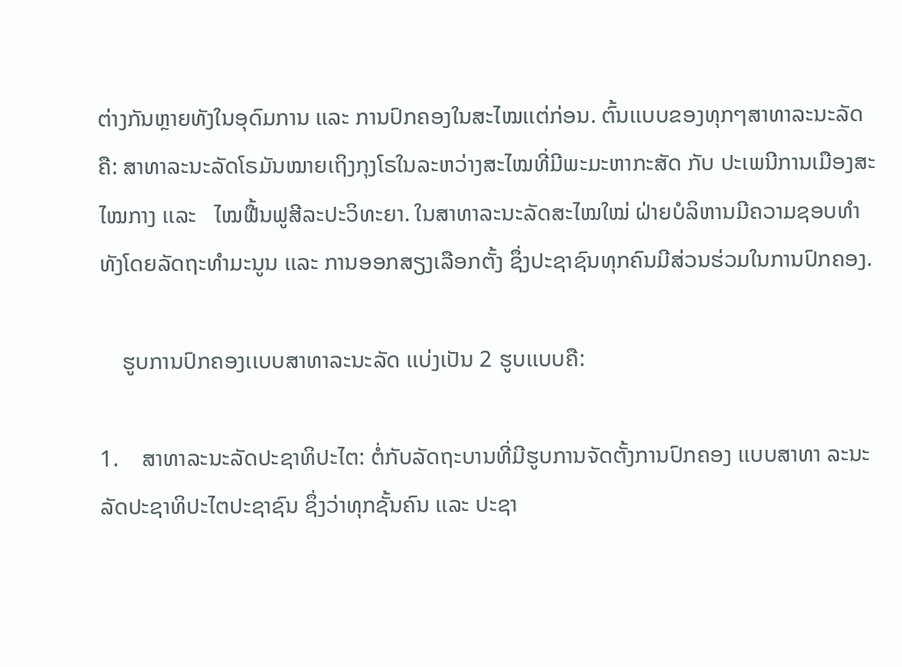ຕ່າງກັນຫຼາຍທັງໃນອຸດົມການ ເເລະ ການປົກຄອງໃນສະໄໝເເຕ່ກ່ອນ. ຕົ້ນເເບບຂອງທຸກໆສາທາລະນະລັດຄື: ສາທາລະນະລັດໂຣມັນໝາຍເຖິງກຸງໂຣໃນລະຫວ່າງສະໄໝທີ່ມີພະມະຫາກະສັດ ກັບ ປະເພນີການເມືອງສະໄໝກາງ ເເລະ   ໄໝຟື້ນຟູສີລະປະວິທະຍາ. ໃນສາທາລະນະລັດສະໄໝໃໝ່ ຝ່າຍບໍລິຫານມີຄວາມຊອບທຳທັງໂດຍລັດຖະທຳມະນູນ ເເລະ ການອອກສຽງເລືອກຕັ້ງ ຊຶ່ງປະຊາຊົນທຸກຄົນມີສ່ວນຮ່ວມໃນການປົກຄອງ.

    ຮູບການປົກຄອງເເບບສາທາລະນະລັດ ເເບ່ງເປັນ 2 ຮູບເເບບຄື:

1.    ສາທາລະນະລັດປະຊາທິປະໄຕ: ຕໍ່ກັບລັດຖະບານທີ່ມີຮູບການຈັດຕັ້ງການປົກຄອງ ເເບບສາທາ ລະນະລັດປະຊາທິປະໄຕປະຊາຊົນ ຊຶ່ງວ່າທຸກຊັ້ນຄົນ ເເລະ ປະຊາ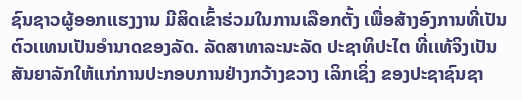ຊົນຊາວຜູ້ອອກເເຮງງານ ມີສິດເຂົ້າຮ່ວມໃນການເລືອກຕັ້ງ ເພື່ອສ້າງອົງການທີ່ເປັນຕົວເເທນເປັນອຳນາດຂອງລັດ. ລັດສາທາລະນະລັດ ປະຊາທິປະໄຕ ທີ່ເເທ້ຈິງເປັນສັນຍາລັກໃຫ້ເເກ່ການປະກອບການຢ່າງກວ້າງຂວາງ ເລິກເຊິ່ງ ຂອງປະຊາຊົນຊາ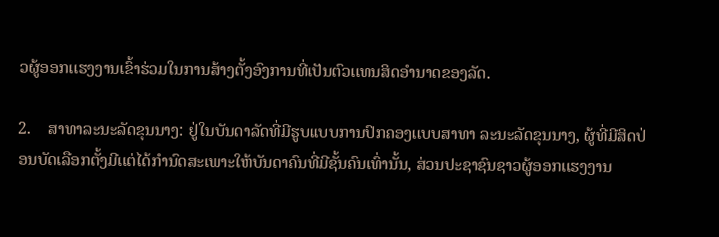ວຜູ້ອອກເເຮງງານເຂົ້າຮ່ວມໃນການສ້າງຕັ້ງອົງການທີ່ເປັນຕົວເເທນສິດອຳນາດຂອງລັດ.

2.    ສາທາລະນະລັດຂຸນນາງ: ຢູ່ໃນບັນດາລັດທີ່ມີຮູບເເບບການປົກຄອງເເບບສາທາ ລະນະລັດຂຸນນາງ, ຜູ້ທີ່ມີສິດປ່ອນບັດເລືອກຕັ້ງມີເເຕ່ໄດ້ກຳນົດສະເພາະໃຫ້ບັນດາຄົນທີ່ມີຊັ້ນຄົນເທົ່ານັ້ນ, ສ່ວນປະຊາຊົນຊາວຜູ້ອອກເເຮງງານ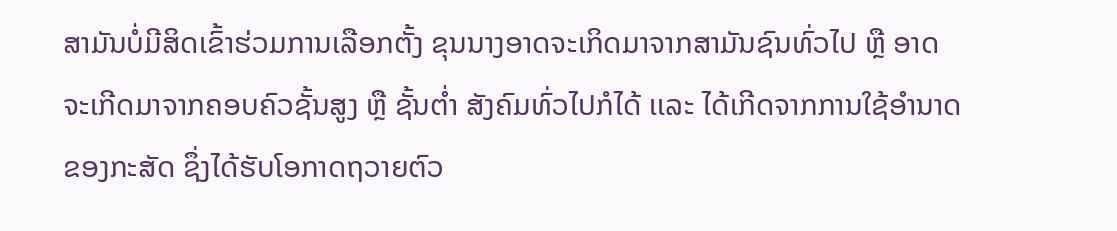ສາມັນບໍ່ມີສິດເຂົ້າຮ່ວມການເລືອກຕັ້ງ ຂຸນນາງອາດຈະເກິດມາຈາກສາມັນຊົນທົ່ວໄປ ຫຼື ອາດຈະເກີດມາຈາກຄອບຄົວຊັ້ນສູງ ຫຼື ຊັ້ນຕ່ຳ ສັງຄົມທົ່ວໄປກໍໄດ້ ເເລະ ໄດ້ເກີດຈາກການໃຊ້ອຳນາດຂອງກະສັດ ຊຶ່ງໄດ້ຮັບໂອກາດຖວາຍຕົວ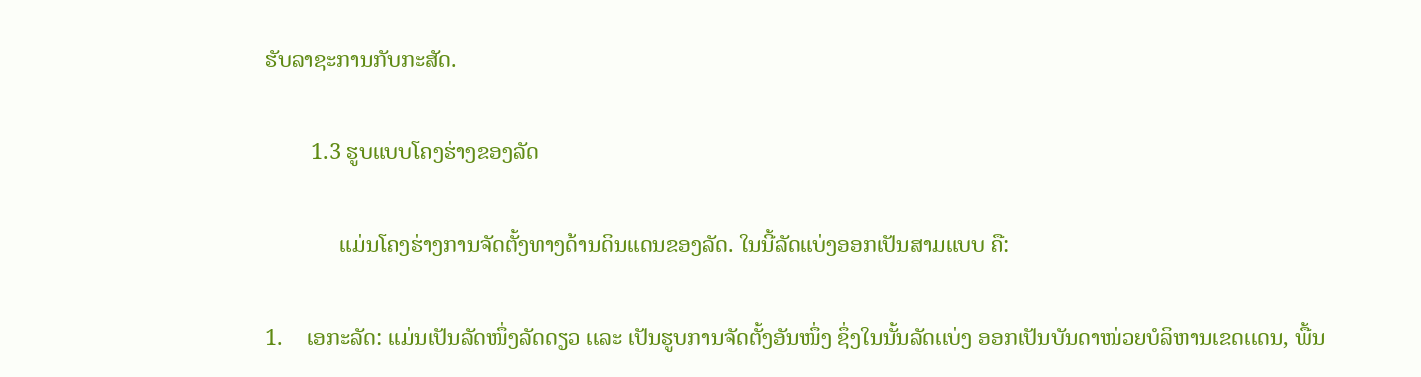ຮັບລາຊະການກັບກະສັດ.

        1.3 ຮູບແບບໂຄງຮ່າງຂອງລັດ

             ແມ່ນໂຄງຮ່າງການຈັດຕັ້ງທາງດ້ານດິນແດນຂອງລັດ. ໃນນີ້ລັດແບ່ງອອກເປັນສາມແບບ ຄື:

1.    ເອກະລັດ: ເເມ່ນເປັນລັດໜຶ່ງລັດດຽວ ເເລະ ເປັນຮູບການຈັດຕັ້ງອັນໜຶ່ງ ຊຶ່ງໃນນັ້ນລັດເເບ່ງ ອອກເປັນບັນດາໜ່ວຍບໍລິຫານເຂດເເດນ, ພື້ນ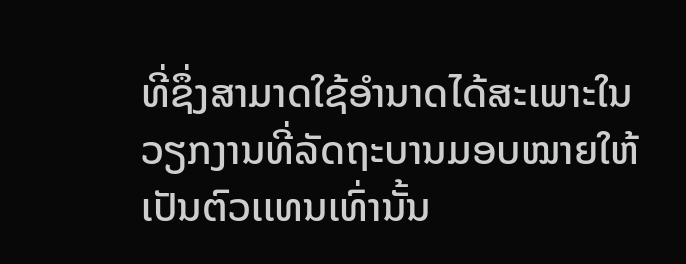ທີ່ຊຶ່ງສາມາດໃຊ້ອຳນາດໄດ້ສະເພາະໃນວຽກງານທີ່ລັດຖະບານມອບໝາຍໃຫ້ເປັນຕົວເເທນເທົ່ານັ້ນ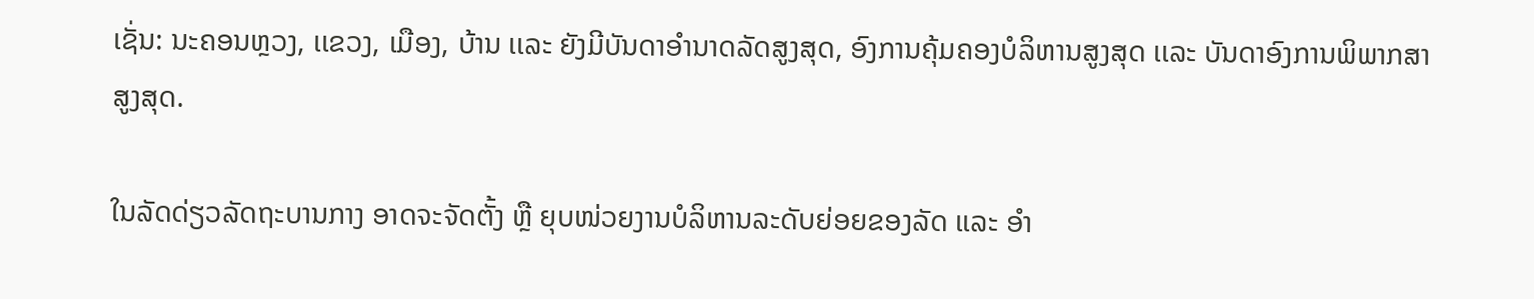ເຊັ່ນ: ນະຄອນຫຼວງ, ເເຂວງ, ເມືອງ, ບ້ານ ເເລະ ຍັງມີບັນດາອໍານາດລັດສູງສຸດ, ອົງການຄຸ້ມຄອງບໍລິຫານສູງສຸດ ເເລະ ບັນດາອົງການພິພາກສາສູງສຸດ.

ໃນລັດດ່ຽວລັດຖະບານກາງ ອາດຈະຈັດຕັ້ງ ຫຼື ຍຸບໜ່ວຍງານບໍລິຫານລະດັບຍ່ອຍຂອງລັດ ເເລະ ອຳ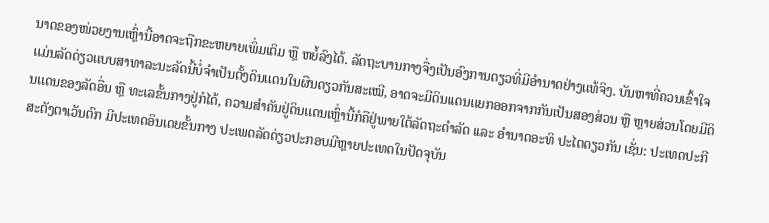ນາດຂອງໜ່ວຍງານເຫຼົ່ານີ້ອາດຈະຖືກຂະຫຍາຍເພິ່ມເຕິມ ຫຼື ຫຍໍ້ລົງໄດ້. ລັດຖະບານກາງຈື່ງເປັນອົງການດຽວທີ່ມີອຳນາດຢ່າງເເທ້ຈິງ. ບັນຫາທີ່ຄວນເຂົ້າໃຈ ເເມ່ນລັດດ່ຽວເເບບສາທາລະນະລັດນີ້ບໍ່ຈຳເປັນຕັ້ງດິນເເດນໃນຜືນດຽວກັນສະເໝີ, ອາດຈະມີດິນເເດນເເຍກອອກຈາກກັນເປັນສອງສ່ວນ ຫຼື ຫຼາຍສ່ວນໂດຍມີດິນເເດນຂອງລັດອື່ນ ຫຼື ທະເລຂັ້ນກາງຢູ່ກໍໄດ້, ຄວາມສຳຄັນຢູ່ດິນເເດນເຫຼົ່ານີ້ກໍຄືຢູ່ພາຍໃຕ້ລັດຖະດຳລັດ ເເລະ ອຳນາດອະທິ ປະໄຕດຽວກັນ ເຊັ່ນ: ປະເທດປະກີສະຕັງຕາເວັນຕົກ ມີປະເທດອິນເດຍຂັ້ນກາງ ປະເພດລັດດ່ຽວປະກອບມີຫຼາຍປະເທດໃນປັດຈຸບັນ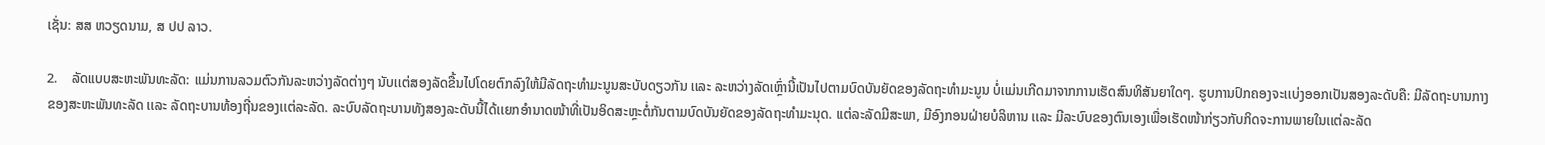ເຊັ່ນ: ສສ ຫວຽດນາມ, ສ ປປ ລາວ.

2.    ລັດແບບສະຫະພັນທະລັດ: ແມ່ນການລວມຕົວກັນລະຫວ່າງລັດຕ່າງໆ ນັບເເຕ່ສອງລັດຂື້ນໄປໂດຍຕົກລົງໃຫ້ມີລັດຖະທຳມະນູນສະບັບດຽວກັນ ເເລະ ລະຫວ່າງລັດເຫຼົ່ານີ້ເປັນໄປຕາມບົດບັນຍັດຂອງລັດຖະທຳມະນູນ ບໍ່ເເມ່ນເກີດມາຈາກການເຮັດສົນທິສັນຍາໃດໆ. ຮູບການປົກຄອງຈະເເບ່ງອອກເປັນສອງລະດັບຄື: ມີລັດຖະບານກາງ ຂອງສະຫະພັນທະລັດ ເເລະ ລັດຖະບານທ້ອງຖີ່ນຂອງເເຕ່ລະລັດ. ລະບົບລັດຖະບານທັງສອງລະດັບນີ້ໄດ້ເເຍກອຳນາດໜ້າທີ່ເປັນອິດສະຫຼະຕໍ່ກັນຕາມບົດບັນຍັດຂອງລັດຖະທຳມະນຸດ. ເເຕ່ລະລັດມີສະພາ, ມີອົງກອນຝ່າຍບໍລິຫານ ເເລະ ມີລະບົບຂອງຕົນເອງເພື່ອເຮັດໜ້າກ່ຽວກັບກິດຈະການພາຍໃນເເຕ່ລະລັດ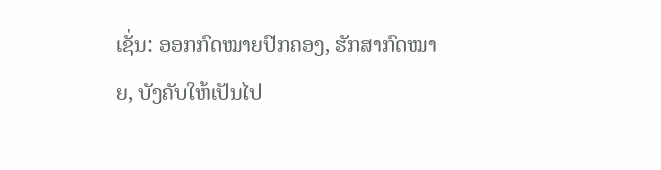ເຊັ່ນ: ອອກກົດໝາຍປົກຄອງ, ຮັກສາກົດໝາຍ, ບັງຄັບໃຫ້ເປັນໄປ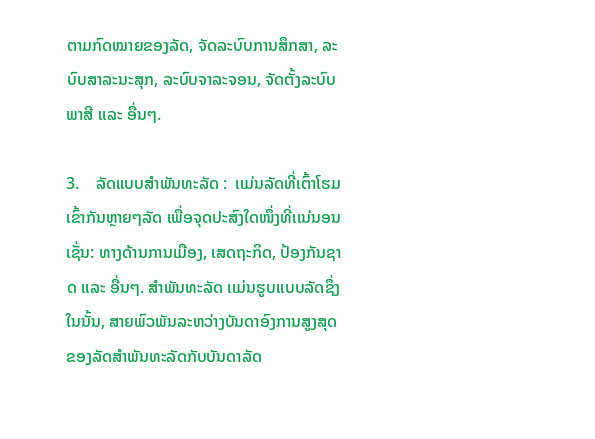ຕາມກົດໝາຍຂອງລັດ, ຈັດລະບົບການສຶກສາ, ລະ ບົບສາລະນະສຸກ, ລະບົບຈາລະຈອນ, ຈັດຕັ້ງລະບົບພາສີ ເເລະ ອື່ນໆ.

3.    ລັດແບບສຳພັນທະລັດ :  ເເມ່ນລັດທີ່ເຕົ້າໂຮມເຂົ້າກັນຫຼາຍໆລັດ ເພື່ອຈຸດປະສົງໃດໜຶ່ງທີ່ເເນ່ນອນ ເຊັ່ນ: ທາງດ້ານການເມືອງ, ເສດຖະກິດ, ປ້ອງກັນຊາດ ເເລະ ອື່ນໆ. ສໍາພັນທະລັດ ເເມ່ນຮູບເເບບລັດຊຶ່ງໃນນັ້ນ, ສາຍພົວພັນລະຫວ່າງບັນດາອົງການສູງສຸດຂອງລັດສຳພັນທະລັດກັບບັນດາລັດ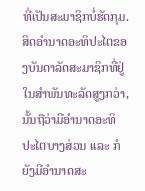ທີ່ເປັນສະມາຊິກບໍ່ຮັດກຸມ. ສິດອຳນາດອະທິປະໄຕຂອງບັນດາລັດສະມາຊິກທີ່ຢູ່ໃນສຳພັນທະລັດສູງກວ່າ, ນັ້ນຖືວ່າມີອຳນາດອະທິ ປະໄຕບາງສ່ວນ ເເລະ ກໍຍັງມີອຳນາດສະ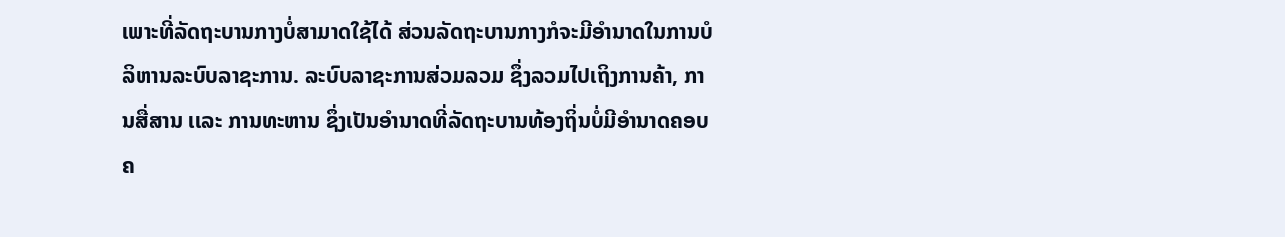ເພາະທີ່ລັດຖະບານກາງບໍ່ສາມາດໃຊ້ໄດ້ ສ່ວນລັດຖະບານກາງກໍຈະມີອຳນາດໃນການບໍລິຫານລະບົບລາຊະການ. ລະບົບລາຊະການສ່ວມລວມ ຊຶ່ງລວມໄປເຖິງການຄ້າ, ການສື່ສານ ເເລະ ການທະຫານ ຊຶ່ງເປັນອຳນາດທີ່ລັດຖະບານທ້ອງຖິ່ນບໍ່ມີອຳນາດຄອບຄ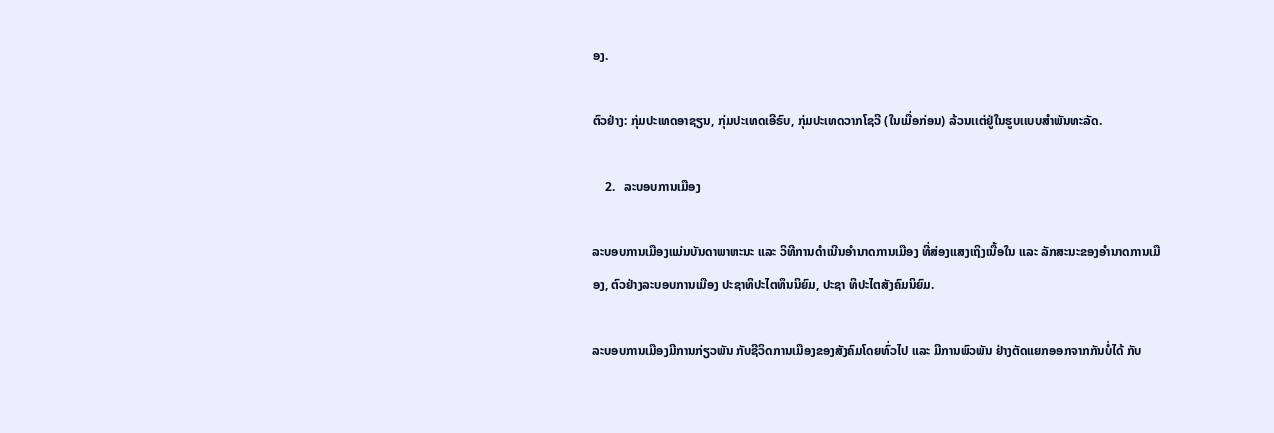ອງ.

ຕົວຢ່າງ: ກຸ່ມປະເທດອາຊຽນ, ກຸ່ມປະເທດເອີຣົບ, ກຸ່ມປະເທດວາກໂຊວີ (ໃນເມື່ອກ່ອນ) ລ້ວນເເຕ່ຢູ່ໃນຮູບເເບບສໍາພັນທະລັດ.

    2.   ລະບອບການເມືອງ

ລະບອບການເມືອງແມ່ນບັນດາພາຫະນະ ແລະ ວິທີການດຳເນີນອຳນາດການເມືອງ ທີ່ສ່ອງແສງເຖິງເນື້ອໃນ ແລະ ລັກສະນະຂອງອຳນາດການເມືອງ, ຕົວຢ່າງລະບອບການເມືອງ ປະຊາທິປະໄຕທຶນນິຍົມ, ປະຊາ ທິປະໄຕສັງຄົມນິຍົມ.

ລະບອບການເມືອງມີການກ່ຽວພັນ ກັບຊີວິດການເມືອງຂອງສັງຄົມໂດຍທົ່ວໄປ ແລະ ມີການພົວພັນ ຢ່າງຕັດແຍກອອກຈາກກັນບໍ່ໄດ້ ກັບ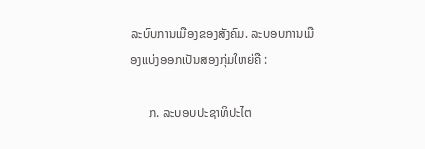ລະບົບການເມືອງຂອງສັງຄົມ. ລະບອບການເມືອງແບ່ງອອກເປັນສອງກຸ່ມໃຫຍ່ຄື :

      ກ. ລະບອບປະຊາທິປະໄຕ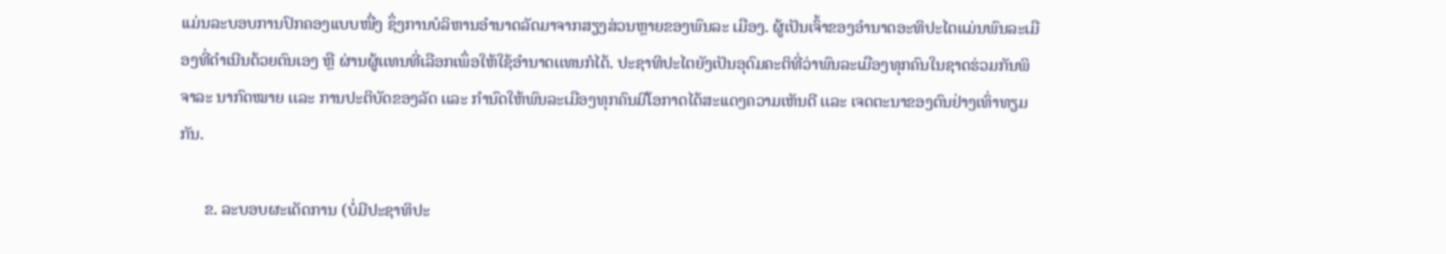ເເມ່ນລະບອບການປົກຄອງເເບບໜື່ງ ຊຶ່ງການບໍລິຫານອໍານາດລັດມາຈາກສຽງສ່ວນຫຼາຍຂອງພົນລະ ເມືອງ. ຜູ້ເປັນເຈົ້າຂອງອຳນາດອະທິປະໄຕແມ່ນພົນລະເມືອງທີ່ດໍາເນີນດ້ວຍຕົນເອງ ຫຼື ຜ່ານຜູ້ເເທນທີ່ເລືອກເພຶ່ອໃຫ້ໃຊ້ອຳນາດເເທນກໍໄດ້. ປະຊາທິປະໄຕຍັງເປັນອຸດົມຄະຕິທີ່ວ່າພົນລະເມືອງທຸກຄົນໃນຊາດຮ່ວມກັນພິຈາລະ ນາກົດໝາຍ ເເລະ ການປະຕິບັດຂອງລັດ ເເລະ ກຳນົດໃຫ້ພົນລະເມືອງທຸກຄົນມີໂອກາດໄດ້ສະເເດງຄວາມເຫັນດີ ເເລະ ເຈດຕະນາຂອງຕົນຢ່າງເທົ່າທຽມກັນ.

      ຂ. ລະບອບຜະເດັດການ (ບໍ່ມີປະຊາທິປະ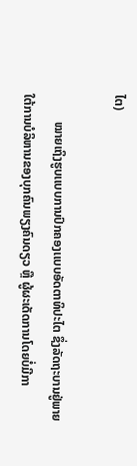ໄຕ)

         ໝາຍເຖິງຮູບເເບບການປົກຄອງເເບບອັດຕາທິປະໄຕ ຊຶ່ງລັດຖະບານຢູ່ພາຍໃຕ້ການບໍລິຫານຂອງບຸກຄົນພຽງຄົນດຽວ ຫຼື ຜູ້ຜະເດັດການໂດຍບໍ່ມີກາ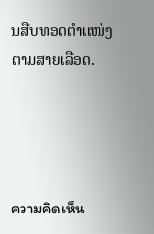ນສືບທອດຕຳເເໜ່ງຕາມສາຍເລືອດ.




ความคิดเห็น